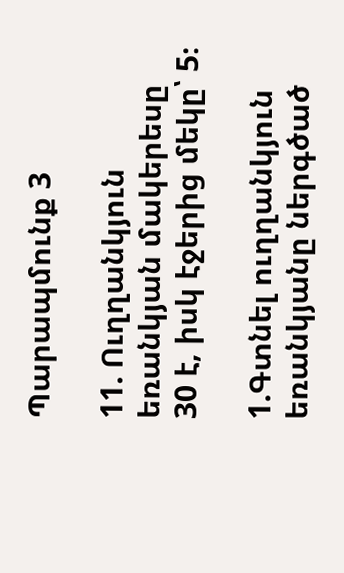Պարապմունք 3

11. Ուղղանկյուն եռանկյան մակերեսը 30 է, իսկ էջերից մեկը՝ 5։

1.Գտնել ուղղանկյուն եռանկյանը ներգծած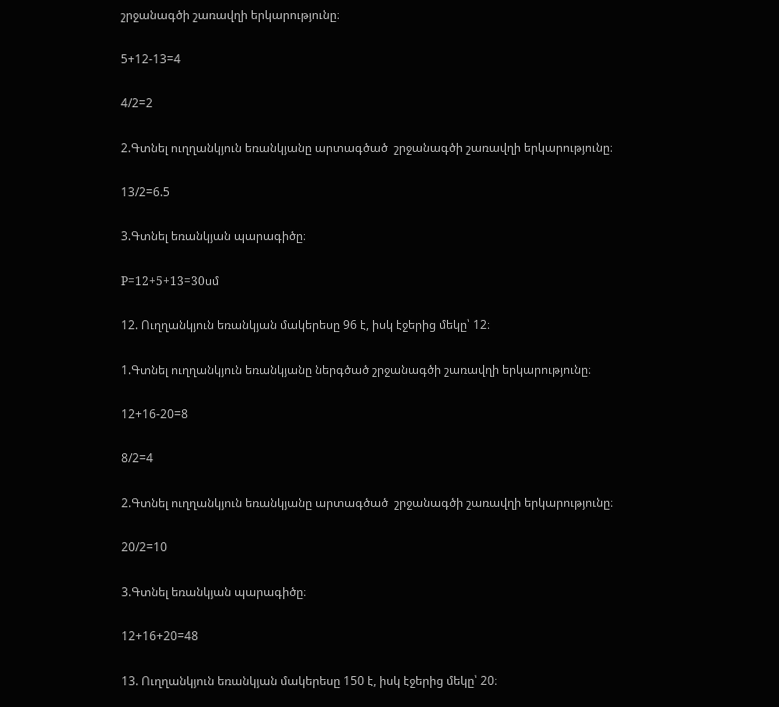շրջանագծի շառավղի երկարությունը։

5+12-13=4

4/2=2

2.Գտնել ուղղանկյուն եռանկյանը արտագծած  շրջանագծի շառավղի երկարությունը։

13/2=6.5

3.Գտնել եռանկյան պարագիծը։

P=12+5+13=30սմ

12. Ուղղանկյուն եռանկյան մակերեսը 96 է, իսկ էջերից մեկը՝ 12։

1.Գտնել ուղղանկյուն եռանկյանը ներգծած շրջանագծի շառավղի երկարությունը։

12+16-20=8

8/2=4

2.Գտնել ուղղանկյուն եռանկյանը արտագծած  շրջանագծի շառավղի երկարությունը։

20/2=10

3.Գտնել եռանկյան պարագիծը։

12+16+20=48

13. Ուղղանկյուն եռանկյան մակերեսը 150 է, իսկ էջերից մեկը՝ 20։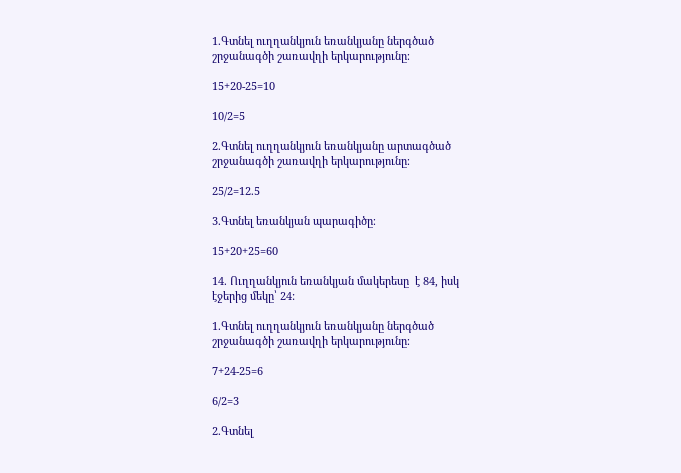1.Գտնել ուղղանկյուն եռանկյանը ներգծած շրջանագծի շառավղի երկարությունը։

15+20-25=10

10/2=5

2.Գտնել ուղղանկյուն եռանկյանը արտագծած  շրջանագծի շառավղի երկարությունը։

25/2=12.5

3.Գտնել եռանկյան պարագիծը։

15+20+25=60

14. Ուղղանկյուն եռանկյան մակերեսը  է 84, իսկ էջերից մեկը՝ 24:

1.Գտնել ուղղանկյուն եռանկյանը ներգծած շրջանագծի շառավղի երկարությունը։

7+24-25=6

6/2=3

2.Գտնել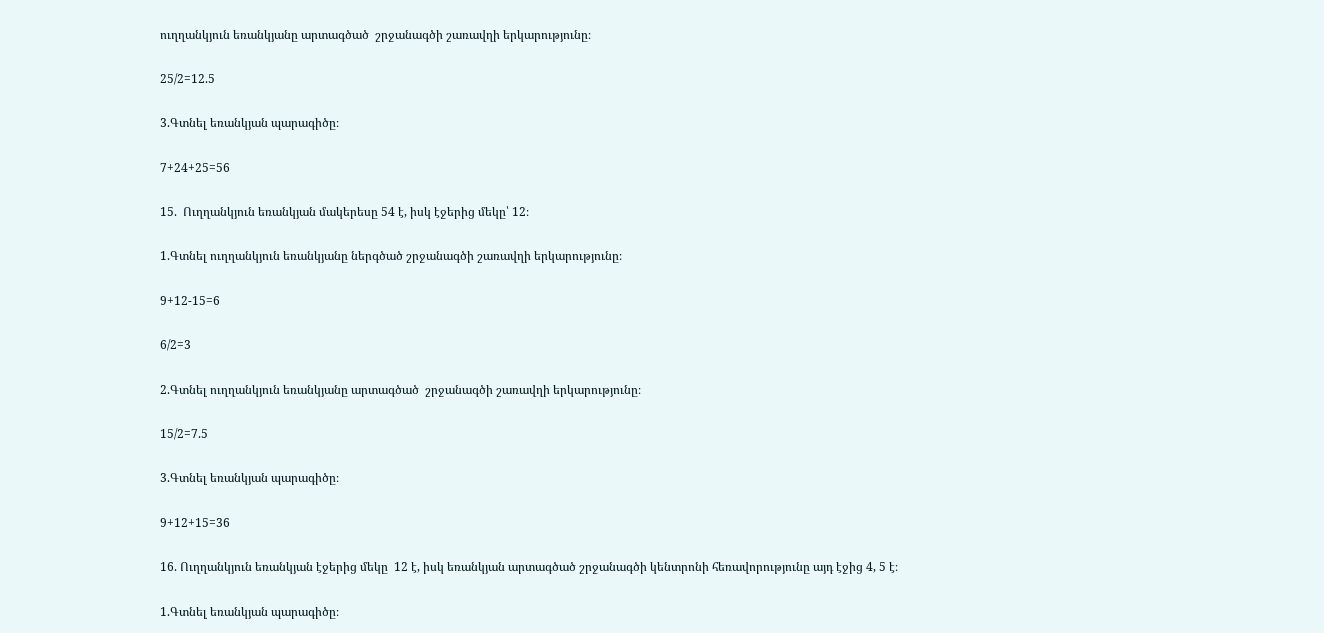ուղղանկյուն եռանկյանը արտագծած  շրջանագծի շառավղի երկարությունը։

25/2=12.5

3.Գտնել եռանկյան պարագիծը։

7+24+25=56

15.  Ուղղանկյուն եռանկյան մակերեսը 54 է, իսկ էջերից մեկը՝ 12։

1.Գտնել ուղղանկյուն եռանկյանը ներգծած շրջանագծի շառավղի երկարությունը։

9+12-15=6

6/2=3

2.Գտնել ուղղանկյուն եռանկյանը արտագծած  շրջանագծի շառավղի երկարությունը։

15/2=7.5

3.Գտնել եռանկյան պարագիծը։

9+12+15=36

16. Ուղղանկյուն եռանկյան էջերից մեկը  12 է, իսկ եռանկյան արտագծած շրջանագծի կենտրոնի հեռավորությունը այդ էջից 4, 5 է։

1.Գտնել եռանկյան պարագիծը։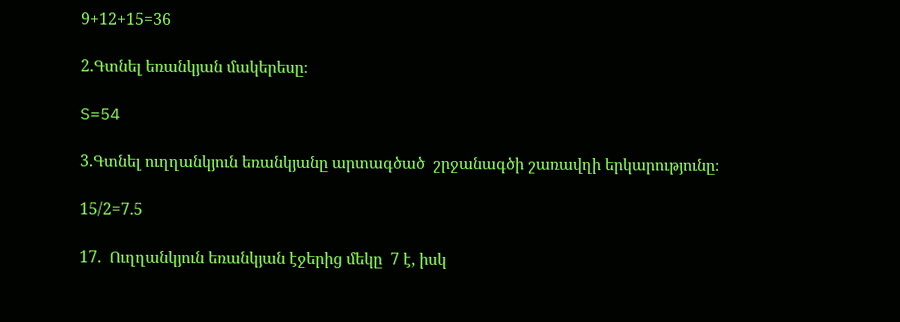9+12+15=36

2.Գտնել եռանկյան մակերեսը։

S=54

3.Գտնել ուղղանկյուն եռանկյանը արտագծած  շրջանագծի շառավղի երկարությունը։

15/2=7.5

17.  Ուղղանկյուն եռանկյան էջերից մեկը  7 է, իսկ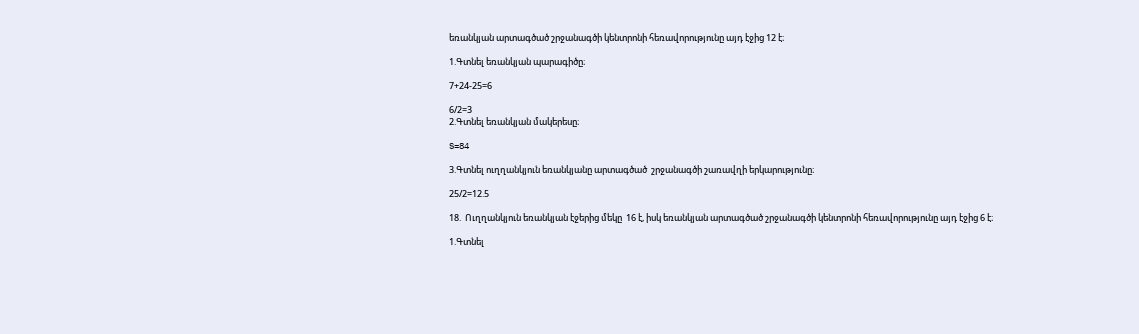եռանկյան արտագծած շրջանագծի կենտրոնի հեռավորությունը այդ էջից 12 է։

1.Գտնել եռանկյան պարագիծը։

7+24-25=6

6/2=3
2.Գտնել եռանկյան մակերեսը։

S=84

3.Գտնել ուղղանկյուն եռանկյանը արտագծած  շրջանագծի շառավղի երկարությունը։

25/2=12.5

18.  Ուղղանկյուն եռանկյան էջերից մեկը  16 է, իսկ եռանկյան արտագծած շրջանագծի կենտրոնի հեռավորությունը այդ էջից 6 է։

1.Գտնել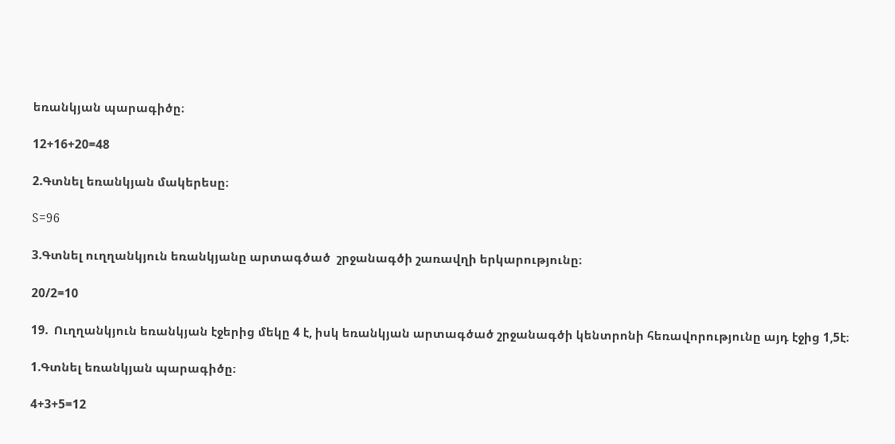եռանկյան պարագիծը։

12+16+20=48

2.Գտնել եռանկյան մակերեսը։

S=96

3.Գտնել ուղղանկյուն եռանկյանը արտագծած  շրջանագծի շառավղի երկարությունը։

20/2=10

19.  Ուղղանկյուն եռանկյան էջերից մեկը 4 է, իսկ եռանկյան արտագծած շրջանագծի կենտրոնի հեռավորությունը այդ էջից 1,5է։

1.Գտնել եռանկյան պարագիծը։

4+3+5=12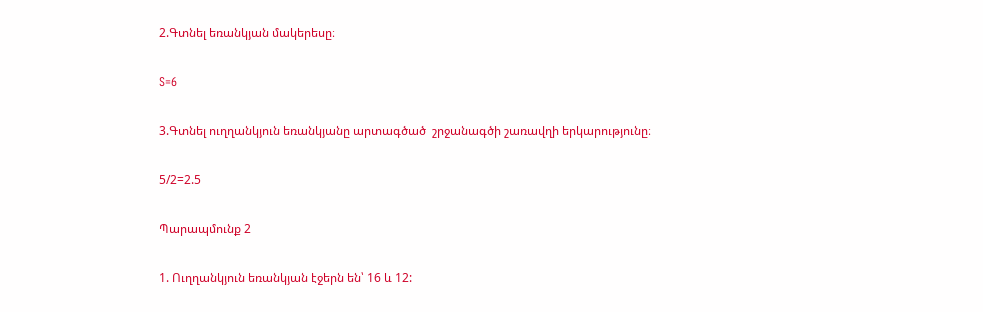2.Գտնել եռանկյան մակերեսը։

S=6

3.Գտնել ուղղանկյուն եռանկյանը արտագծած  շրջանագծի շառավղի երկարությունը։

5/2=2.5

Պարապմունք 2

1. Ուղղանկյուն եռանկյան էջերն են՝ 16 և 12: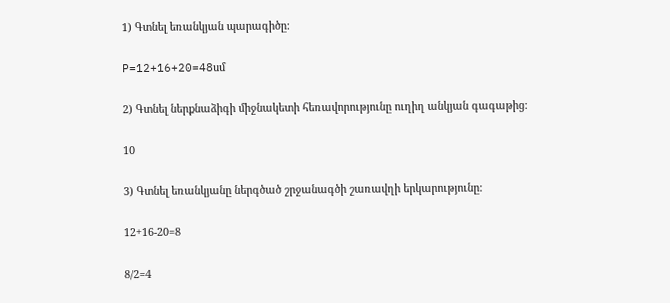1) Գտնել եռանկյան պարագիծը:

P=12+16+20=48սմ

2) Գտնել ներքնաձիգի միջնակետի հեռավորությունը ուղիղ անկյան գագաթից:

10

3) Գտնել եռանկյանը ներգծած շրջանագծի շառավղի երկարությունը:

12+16-20=8

8/2=4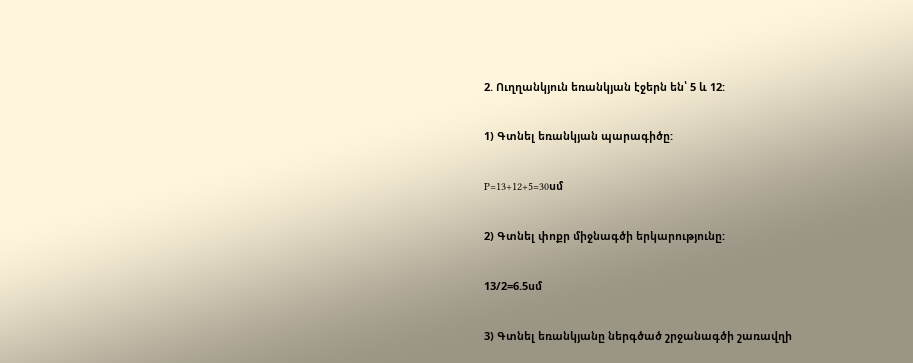2. Ուղղանկյուն եռանկյան էջերն են՝ 5 և 12:

1) Գտնել եռանկյան պարագիծը:

P=13+12+5=30սմ

2) Գտնել փոքր միջնագծի երկարությունը:

13/2=6.5սմ

3) Գտնել եռանկյանը ներգծած շրջանագծի շառավղի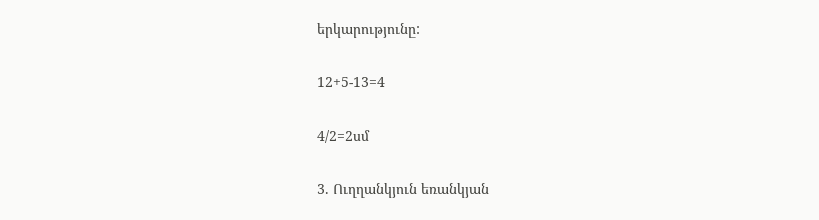երկարությունը:

12+5-13=4

4/2=2սմ

3. Ուղղանկյուն եռանկյան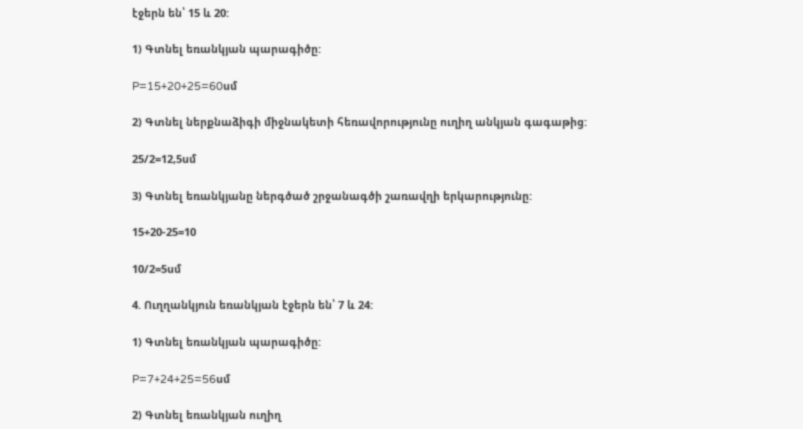էջերն են՝ 15 և 20:

1) Գտնել եռանկյան պարագիծը:

P=15+20+25=60սմ

2) Գտնել ներքնաձիգի միջնակետի հեռավորությունը ուղիղ անկյան գագաթից:

25/2=12,5սմ

3) Գտնել եռանկյանը ներգծած շրջանագծի շառավղի երկարությունը:

15+20-25=10

10/2=5սմ

4. Ուղղանկյուն եռանկյան էջերն են՝ 7 և 24:

1) Գտնել եռանկյան պարագիծը:

P=7+24+25=56սմ

2) Գտնել եռանկյան ուղիղ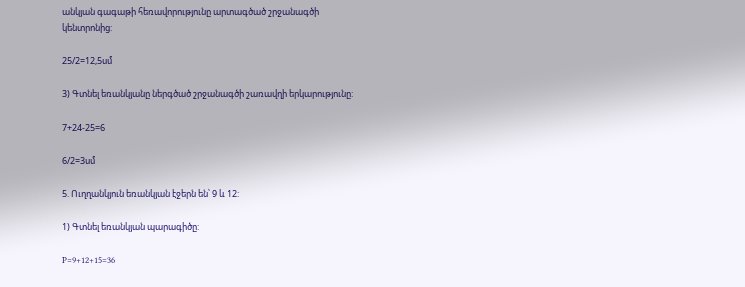անկյան գագաթի հեռավորությունը արտագծած շրջանագծի կենտրոնից:

25/2=12,5սմ

3) Գտնել եռանկյանը ներգծած շրջանագծի շառավղի երկարությունը:

7+24-25=6

6/2=3սմ

5. Ուղղանկյուն եռանկյան էջերն են՝ 9 և 12:

1) Գտնել եռանկյան պարագիծը:

P=9+12+15=36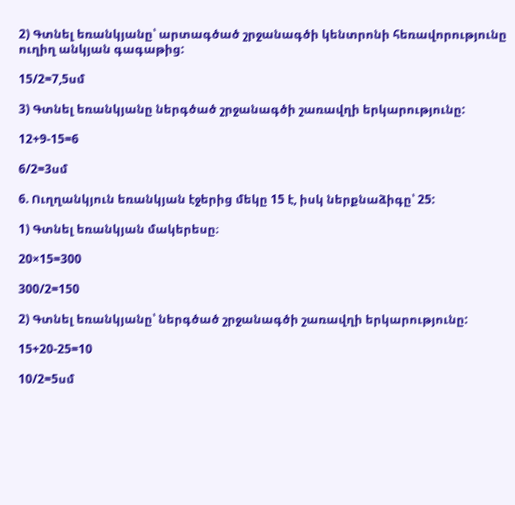2) Գտնել եռանկյանը՝ արտագծած շրջանագծի կենտրոնի հեռավորությունը ուղիղ անկյան գագաթից:

15/2=7,5սմ

3) Գտնել եռանկյանը ներգծած շրջանագծի շառավղի երկարությունը:

12+9-15=6

6/2=3սմ

6. Ուղղանկյուն եռանկյան էջերից մեկը 15 է, իսկ ներքնաձիգը՝ 25:

1) Գտնել եռանկյան մակերեսը։

20×15=300

300/2=150

2) Գտնել եռանկյանը՝ ներգծած շրջանագծի շառավղի երկարությունը:

15+20-25=10

10/2=5սմ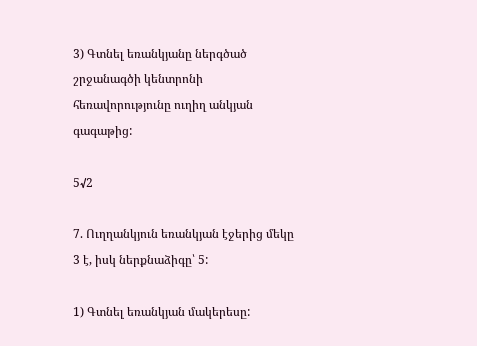3) Գտնել եռանկյանը ներգծած շրջանագծի կենտրոնի հեռավորությունը ուղիղ անկյան գագաթից:

5√2

7. Ուղղանկյուն եռանկյան էջերից մեկը 3 է, իսկ ներքնաձիգը՝ 5:

1) Գտնել եռանկյան մակերեսը: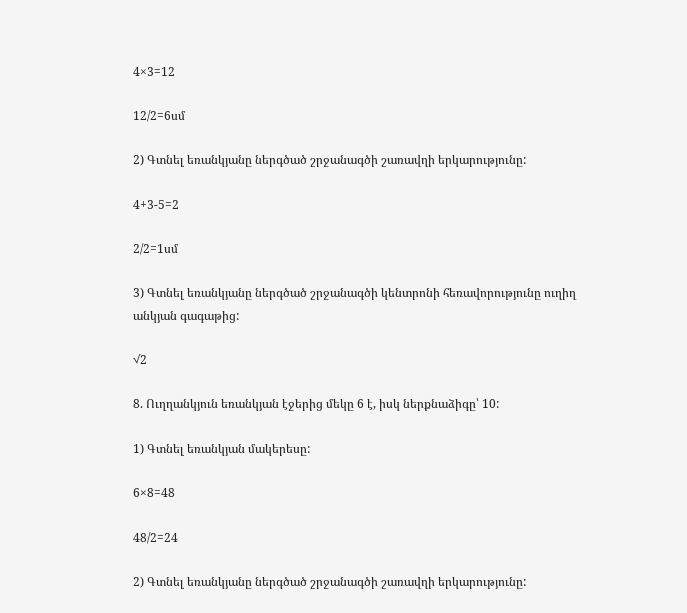4×3=12

12/2=6սմ

2) Գտնել եռանկյանը ներգծած շրջանագծի շառավղի երկարությունը:

4+3-5=2

2/2=1սմ

3) Գտնել եռանկյանը ներգծած շրջանագծի կենտրոնի հեռավորությունը ուղիղ անկյան գագաթից:

√2

8. Ուղղանկյուն եռանկյան էջերից մեկը 6 է, իսկ ներքնաձիգը՝ 10:

1) Գտնել եռանկյան մակերեսը:

6×8=48

48/2=24

2) Գտնել եռանկյանը ներգծած շրջանագծի շառավղի երկարությունը: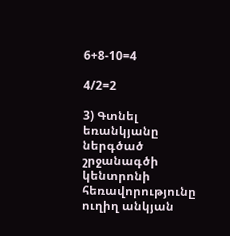6+8-10=4

4/2=2

3) Գտնել եռանկյանը ներգծած շրջանագծի կենտրոնի հեռավորությունը ուղիղ անկյան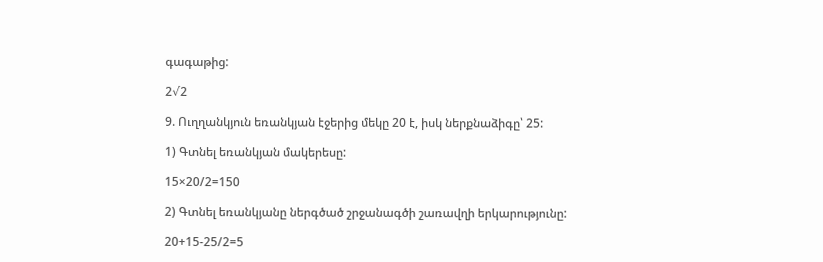գագաթից:

2√2

9. Ուղղանկյուն եռանկյան էջերից մեկը 20 է, իսկ ներքնաձիգը՝ 25:

1) Գտնել եռանկյան մակերեսը:

15×20/2=150

2) Գտնել եռանկյանը ներգծած շրջանագծի շառավղի երկարությունը:

20+15-25/2=5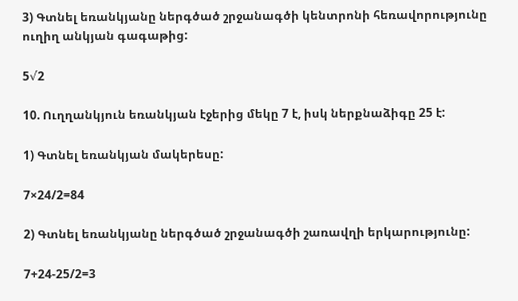3) Գտնել եռանկյանը ներգծած շրջանագծի կենտրոնի հեռավորությունը ուղիղ անկյան գագաթից:

5√2

10. Ուղղանկյուն եռանկյան էջերից մեկը 7 է, իսկ ներքնաձիգը 25 է:

1) Գտնել եռանկյան մակերեսը:

7×24/2=84

2) Գտնել եռանկյանը ներգծած շրջանագծի շառավղի երկարությունը:

7+24-25/2=3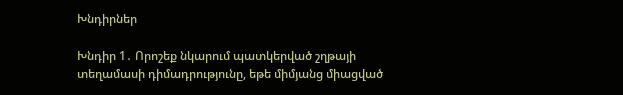Խնդիրներ

Խնդիր 1․ Որոշեք նկարում պատկերված շղթայի տեղամասի դիմադրությունը, եթե միմյանց միացված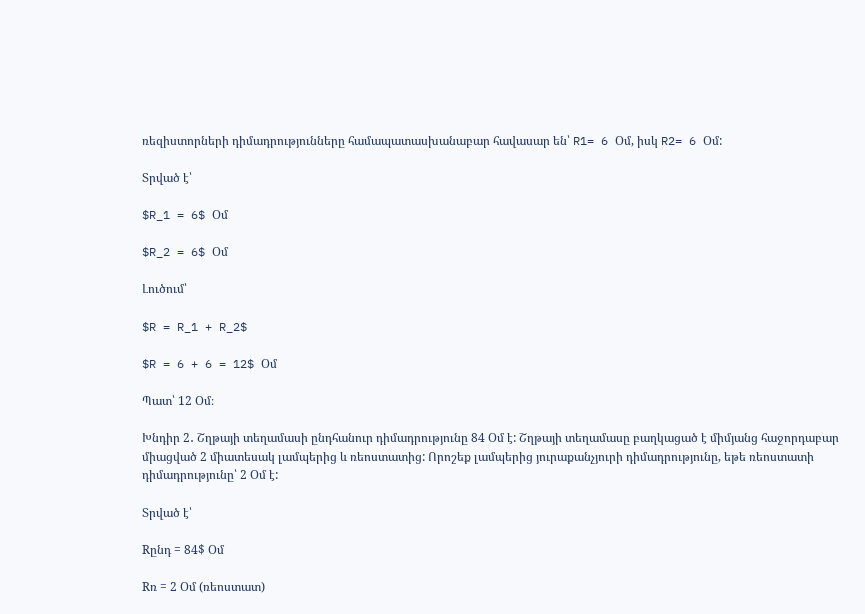ռեզիստորների դիմադրությունները համապատասխանաբար հավասար են՝ R1= 6 Օմ, իսկ R2= 6 Օմ:

Տրված է՝

$R_1 = 6$ Օմ

$R_2 = 6$ Օմ

Լուծում՝

$R = R_1 + R_2$

$R = 6 + 6 = 12$ Օմ

Պատ՝ 12 Օմ։

Խնդիր 2․ Շղթայի տեղամասի ընդհանուր դիմադրությունը 84 Օմ է: Շղթայի տեղամասը բաղկացած է միմյանց հաջորդաբար միացված 2 միատեսակ լամպերից և ռեոստատից: Որոշեք լամպերից յուրաքանչյուրի դիմադրությունը, եթե ռեոստատի դիմադրությունը՝ 2 Օմ է:

Տրված է՝

Rընդ = 84$ Օմ

Rռ = 2 Օմ (ռեոստատ)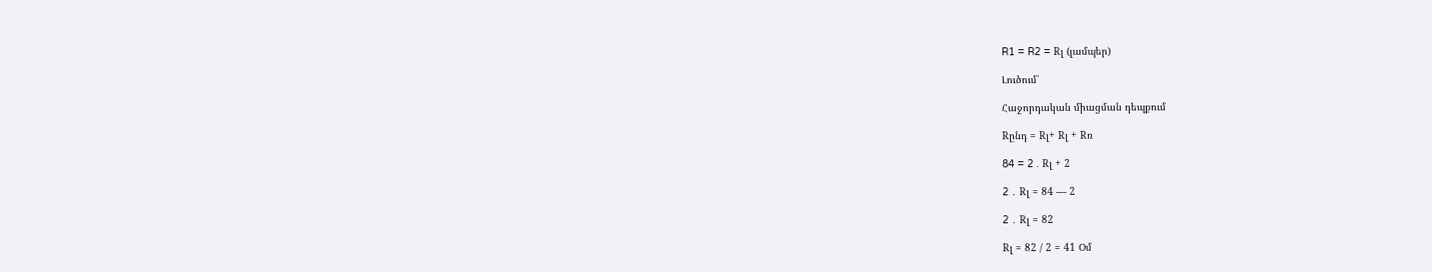R1 = R2 = Rլ (լամպեր)

Լուծում՝

Հաջորդական միացման դեպքում

Rընդ = Rլ+ Rլ + Rռ

84 = 2 . Rլ + 2

2 ․ Rլ = 84 — 2

2 ․ Rլ = 82

Rլ = 82 / 2 = 41 Օմ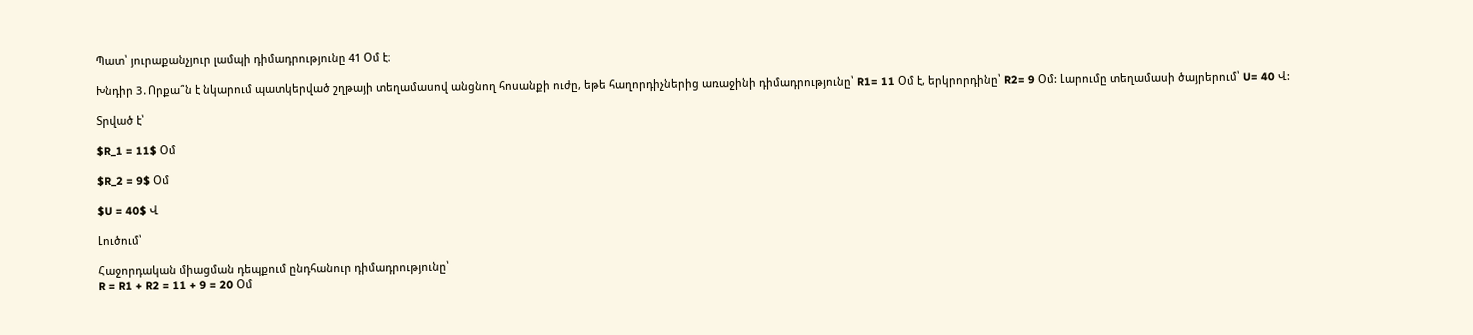Պատ՝ յուրաքանչյուր լամպի դիմադրությունը 41 Օմ է։

Խնդիր 3․Որքա՞ն է նկարում պատկերված շղթայի տեղամասով անցնող հոսանքի ուժը, եթե հաղորդիչներից առաջինի դիմադրությունը՝ R1= 11 Օմ է, երկրորդինը՝ R2= 9 Օմ: Լարումը տեղամասի ծայրերում՝ U= 40 Վ:

Տրված է՝

$R_1 = 11$ Օմ

$R_2 = 9$ Օմ

$U = 40$ Վ

Լուծում՝

Հաջորդական միացման դեպքում ընդհանուր դիմադրությունը՝
R = R1 + R2 = 11 + 9 = 20 Օմ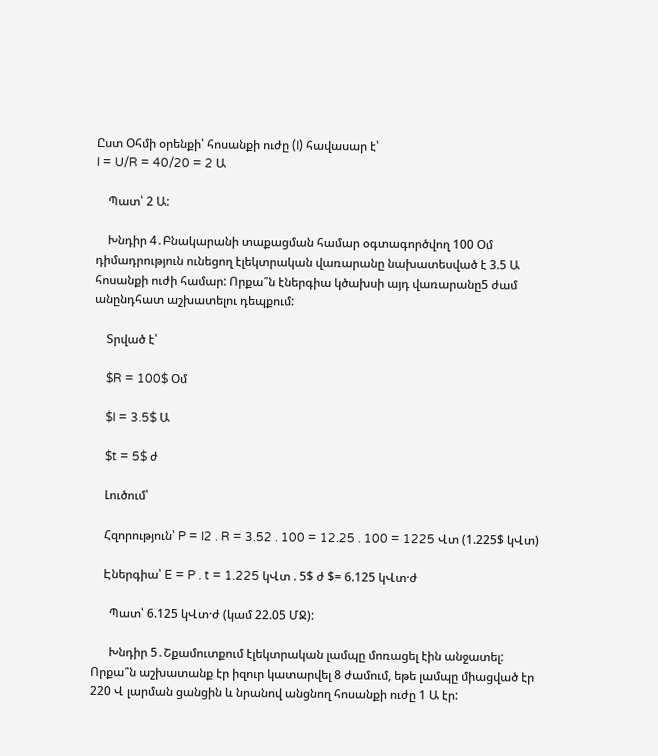Ըստ Օհմի օրենքի՝ հոսանքի ուժը (I) հավասար է՝
I = U/R = 40/20 = 2 Ա

    Պատ՝ 2 Ա:

    Խնդիր 4․Բնակարանի տաքացման համար օգտագործվող 100 Օմ դիմադրություն ունեցող էլեկտրական վառարանը նախատեսված է 3.5 Ա հոսանքի ուժի համար: Որքա՞ն էներգիա կծախսի այդ վառարանը5 ժամ անընդհատ աշխատելու դեպքում:

    Տրված է՝

    $R = 100$ Օմ

    $I = 3.5$ Ա

    $t = 5$ ժ

    Լուծում՝

    Հզորություն՝ P = I2 . R = 3.52 . 100 = 12.25 . 100 = 1225 Վտ (1.225$ կՎտ)

    Էներգիա՝ E = P . t = 1.225 կՎտ . 5$ ժ $= 6.125 կՎտ·ժ

      Պատ՝ 6.125 կՎտ·ժ (կամ 22.05 ՄՋ):

      Խնդիր 5․Շքամուտքում էլեկտրական լամպը մոռացել էին անջատել: Որքա՞ն աշխատանք էր իզուր կատարվել 8 ժամում, եթե լամպը միացված էր 220 Վ լարման ցանցին և նրանով անցնող հոսանքի ուժը 1 Ա էր: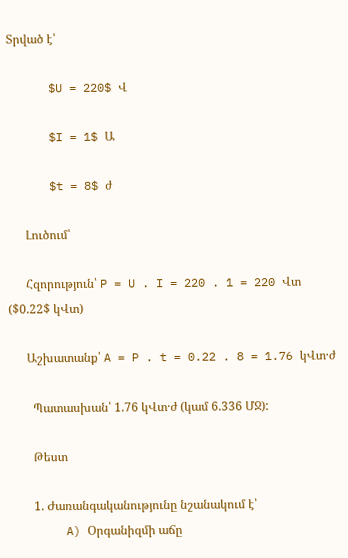Տրված է՝

      $U = 220$ Վ

      $I = 1$ Ա

      $t = 8$ ժ

      Լուծում՝

      Հզորություն՝ P = U . I = 220 . 1 = 220 Վտ ($0.22$ կՎտ)

      Աշխատանք՝ A = P . t = 0.22 . 8 = 1.76 կՎտ·ժ

        Պատասխան՝ 1.76 կՎտ·ժ (կամ 6.336 ՄՋ):

        Թեստ

        1. Ժառանգականությունը նշանակում է՝
        A) Օրգանիզմի աճը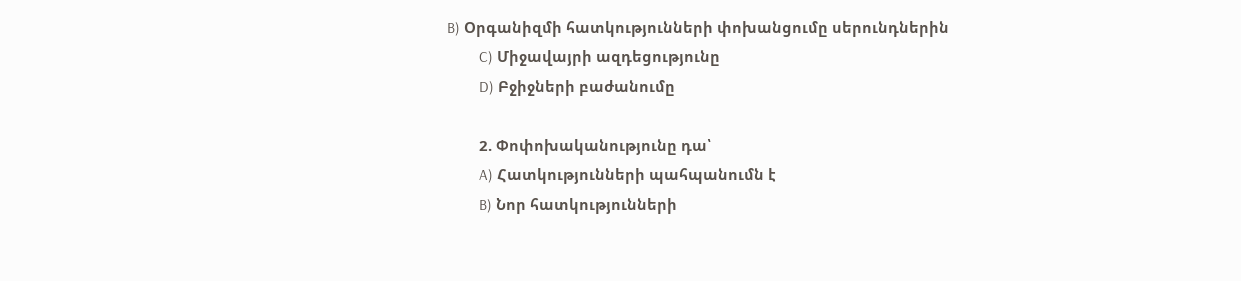B) Օրգանիզմի հատկությունների փոխանցումը սերունդներին
        C) Միջավայրի ազդեցությունը
        D) Բջիջների բաժանումը

        2. Փոփոխականությունը դա՝
        A) Հատկությունների պահպանումն է
        B) Նոր հատկությունների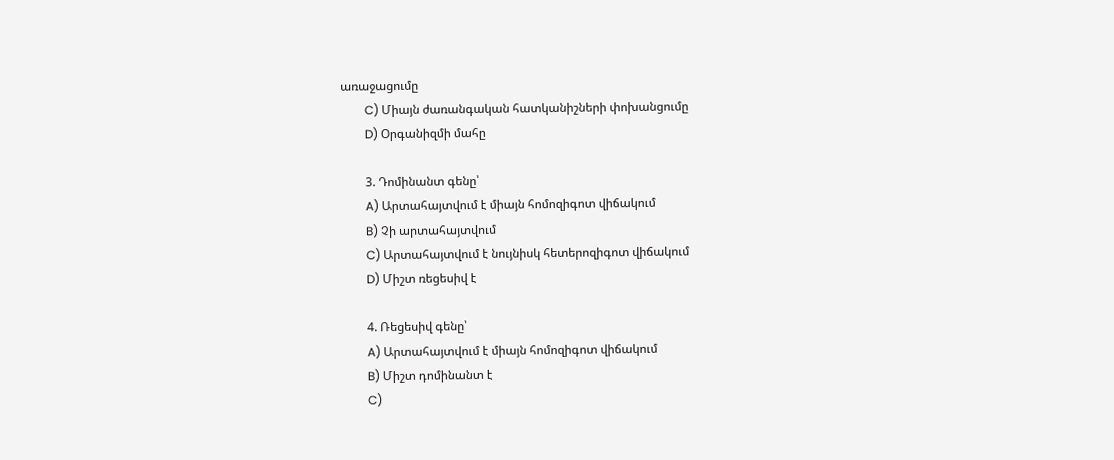առաջացումը
        C) Միայն ժառանգական հատկանիշների փոխանցումը
        D) Օրգանիզմի մահը

        3. Դոմինանտ գենը՝
        A) Արտահայտվում է միայն հոմոզիգոտ վիճակում
        B) Չի արտահայտվում
        C) Արտահայտվում է նույնիսկ հետերոզիգոտ վիճակում
        D) Միշտ ռեցեսիվ է

        4. Ռեցեսիվ գենը՝
        A) Արտահայտվում է միայն հոմոզիգոտ վիճակում
        B) Միշտ դոմինանտ է
        C)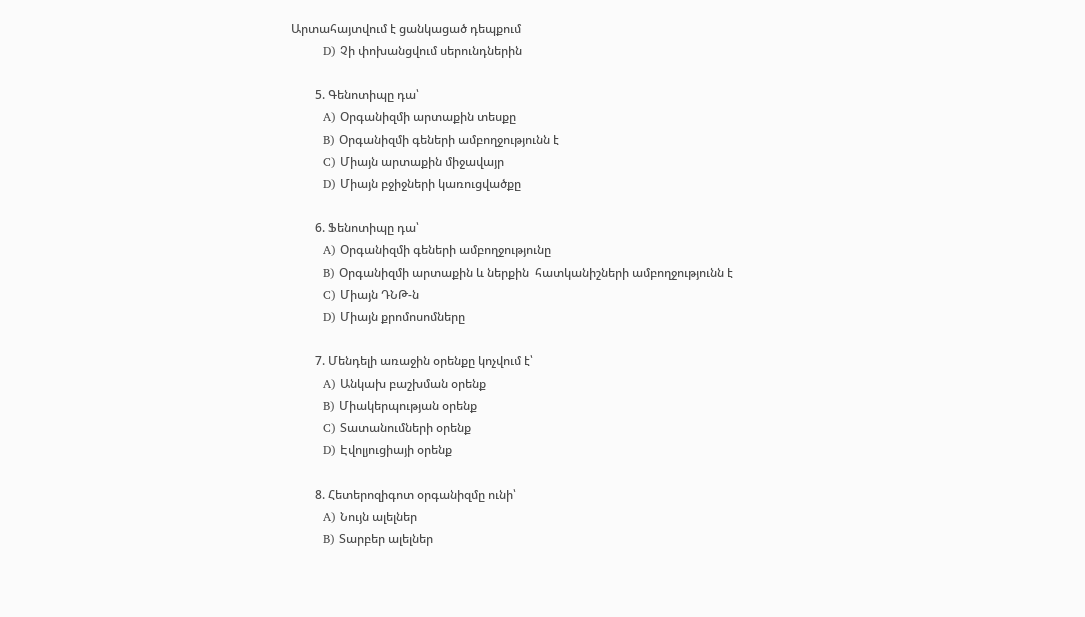Արտահայտվում է ցանկացած դեպքում
        D) Չի փոխանցվում սերունդներին

        5. Գենոտիպը դա՝
        A) Օրգանիզմի արտաքին տեսքը
        B) Օրգանիզմի գեների ամբողջությունն է
        C) Միայն արտաքին միջավայր
        D) Միայն բջիջների կառուցվածքը

        6. Ֆենոտիպը դա՝
        A) Օրգանիզմի գեների ամբողջությունը
        B) Օրգանիզմի արտաքին և ներքին  հատկանիշների ամբողջությունն է
        C) Միայն ԴՆԹ-ն
        D) Միայն քրոմոսոմները

        7. Մենդելի առաջին օրենքը կոչվում է՝
        A) Անկախ բաշխման օրենք
        B) Միակերպության օրենք
        C) Տատանումների օրենք
        D) Էվոլյուցիայի օրենք

        8. Հետերոզիգոտ օրգանիզմը ունի՝
        A) Նույն ալելներ
        B) Տարբեր ալելներ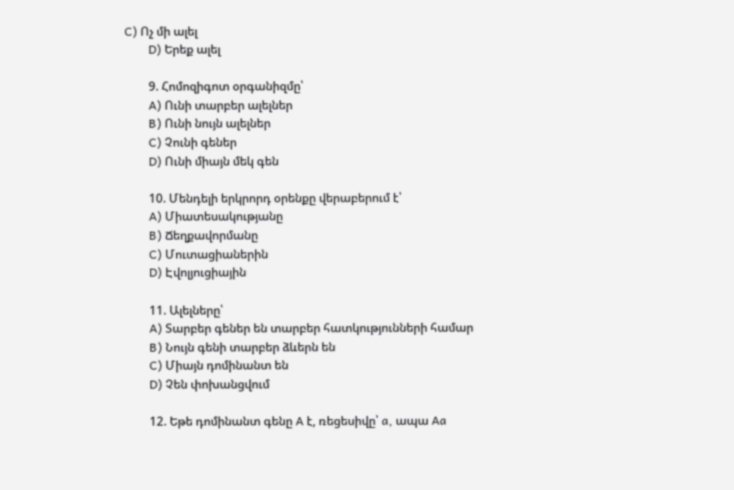C) Ոչ մի ալել
        D) Երեք ալել

        9. Հոմոզիգոտ օրգանիզմը՝
        A) Ունի տարբեր ալելներ
        B) Ունի նույն ալելներ
        C) Չունի գեներ
        D) Ունի միայն մեկ գեն

        10. Մենդելի երկրորդ օրենքը վերաբերում է՝
        A) Միատեսակությանը
        B) Ճեղքավորմանը
        C) Մուտացիաներին
        D) Էվոլյուցիային

        11. Ալելները՝
        A) Տարբեր գեներ են տարբեր հատկությունների համար
        B) Նույն գենի տարբեր ձևերն են
        C) Միայն դոմինանտ են
        D) Չեն փոխանցվում

        12. Եթե դոմինանտ գենը A է, ռեցեսիվը՝ a, ապա Aa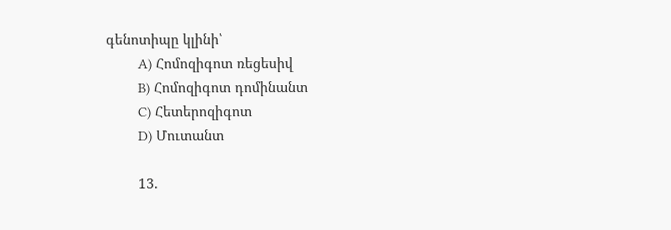գենոտիպը կլինի՝
        A) Հոմոզիգոտ ռեցեսիվ
        B) Հոմոզիգոտ դոմինանտ
        C) Հետերոզիգոտ
        D) Մուտանտ

        13.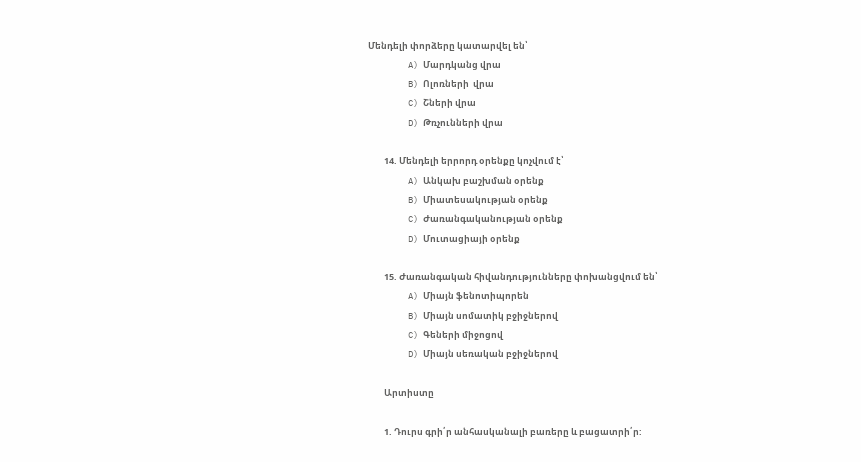Մենդելի փորձերը կատարվել են՝
        A) Մարդկանց վրա
        B) Ոլոռների  վրա
        C) Շների վրա
        D) Թռչունների վրա

        14. Մենդելի երրորդ օրենքը կոչվում է՝
        A) Անկախ բաշխման օրենք
        B) Միատեսակության օրենք
        C) Ժառանգականության օրենք
        D) Մուտացիայի օրենք

        15. Ժառանգական հիվանդությունները փոխանցվում են՝
        A) Միայն ֆենոտիպորեն
        B) Միայն սոմատիկ բջիջներով
        C) Գեների միջոցով
        D) Միայն սեռական բջիջներով

        Արտիստը

        1. Դուրս գրի՛ր անհասկանալի բառերը և բացատրի՛ր: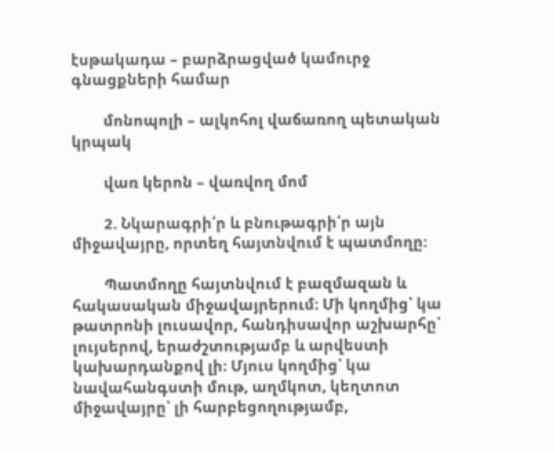էսթակադա – բարձրացված կամուրջ գնացքների համար

        մոնոպոլի – ալկոհոլ վաճառող պետական կրպակ

        վառ կերոն – վառվող մոմ

        2. Նկարագրի՛ր և բնութագրի՛ր այն միջավայրը, որտեղ հայտնվում է պատմողը:

        Պատմողը հայտնվում է բազմազան և հակասական միջավայրերում։ Մի կողմից՝ կա թատրոնի լուսավոր, հանդիսավոր աշխարհը՝ լույսերով, երաժշտությամբ և արվեստի կախարդանքով լի։ Մյուս կողմից՝ կա նավահանգստի մութ, աղմկոտ, կեղտոտ միջավայրը՝ լի հարբեցողությամբ,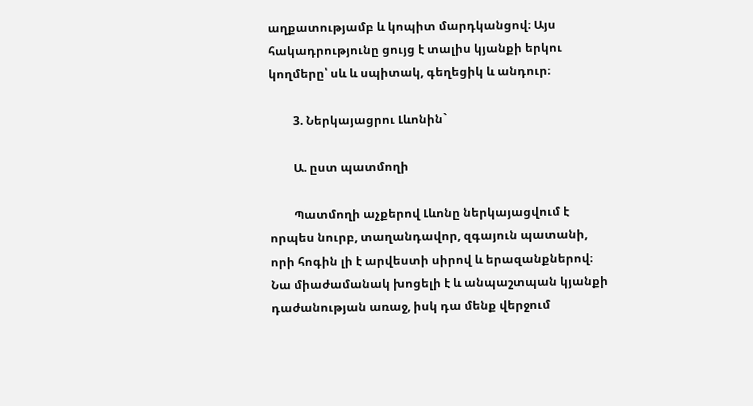աղքատությամբ և կոպիտ մարդկանցով։ Այս հակադրությունը ցույց է տալիս կյանքի երկու կողմերը՝ սև և սպիտակ, գեղեցիկ և անդուր։

        3. Ներկայացրու Լևոնին`

        Ա. ըստ պատմողի

        Պատմողի աչքերով Լևոնը ներկայացվում է որպես նուրբ, տաղանդավոր, զգայուն պատանի, որի հոգին լի է արվեստի սիրով և երազանքներով։ Նա միաժամանակ խոցելի է և անպաշտպան կյանքի դաժանության առաջ, իսկ դա մենք վերջում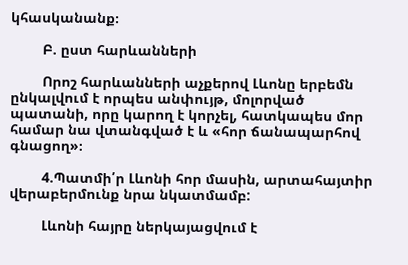կհասկանանք։

        Բ. ըստ հարևանների

        Որոշ հարևանների աչքերով Լևոնը երբեմն ընկալվում է որպես անփույթ, մոլորված պատանի, որը կարող է կորչել, հատկապես մոր համար նա վտանգված է և «հոր ճանապարհով գնացող»։

        4.Պատմի՛ր Լևոնի հոր մասին, արտահայտիր վերաբերմունք նրա նկատմամբ:

        Լևոնի հայրը ներկայացվում է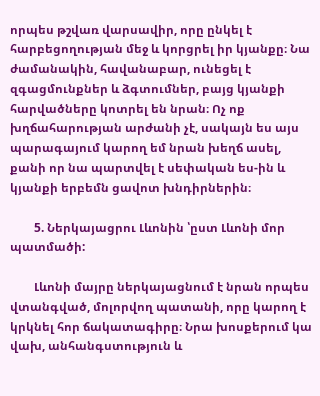որպես թշվառ վարսավիր, որը ընկել է հարբեցողության մեջ և կորցրել իր կյանքը։ Նա ժամանակին, հավանաբար, ունեցել է զգացմունքներ և ձգտումներ, բայց կյանքի հարվածները կոտրել են նրան։ Ոչ ոք խղճահարության արժանի չէ, սակայն ես այս պարագայում կարող եմ նրան խեղճ ասել, քանի որ նա պարտվել է սեփական ես-ին և կյանքի երբեմն ցավոտ խնդիրներին։

        5. Ներկայացրու Լևոնին ՝ըստ Լևոնի մոր պատմածի:

        Լևոնի մայրը ներկայացնում է նրան որպես վտանգված, մոլորվող պատանի, որը կարող է կրկնել հոր ճակատագիրը։ Նրա խոսքերում կա վախ, անհանգստություն և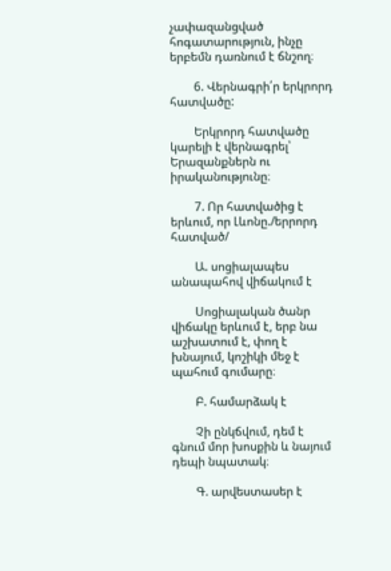չափազանցված հոգատարություն, ինչը երբեմն դառնում է ճնշող։

        6. Վերնագրի՛ր երկրորդ հատվածը:

        Երկրորդ հատվածը կարելի է վերնագրել՝ Երազանքներն ու իրականությունը։

        7. Որ հատվածից է երևում, որ Լևոնը./երրորդ հատված/

        Ա. սոցիալապես անապահով վիճակում է

        Սոցիալական ծանր վիճակը երևում է, երբ նա աշխատում է, փող է խնայում, կոշիկի մեջ է պահում գումարը։

        Բ. համարձակ է

        Չի ընկճվում, դեմ է գնում մոր խոսքին և նայում դեպի նպատակ։

        Գ. արվեստասեր է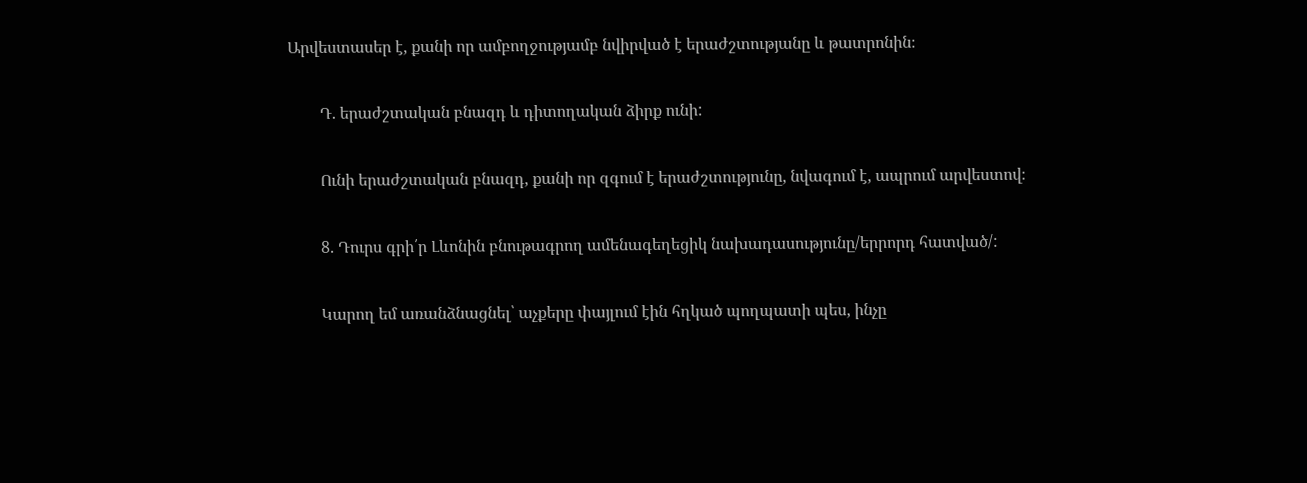Արվեստասեր է, քանի որ ամբողջությամբ նվիրված է երաժշտությանը և թատրոնին։

        Դ. երաժշտական բնազդ և դիտողական ձիրք ունի:

        Ունի երաժշտական բնազդ, քանի որ զգում է երաժշտությունը, նվագում է, ապրում արվեստով։

        8. Դուրս գրի՛ր Լևոնին բնութագրող ամենագեղեցիկ նախադասությունը/երրորդ հատված/:

        Կարող եմ առանձնացնել՝ աչքերը փայլում էին հղկած պողպատի պես, ինչը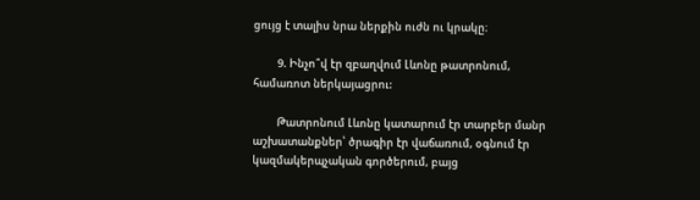ցույց է տալիս նրա ներքին ուժն ու կրակը։

        9. Ինչո՞վ էր զբաղվում Լևոնը թատրոնում, համառոտ ներկայացրու:

        Թատրոնում Լևոնը կատարում էր տարբեր մանր աշխատանքներ՝ ծրագիր էր վաճառում, օգնում էր կազմակերպչական գործերում, բայց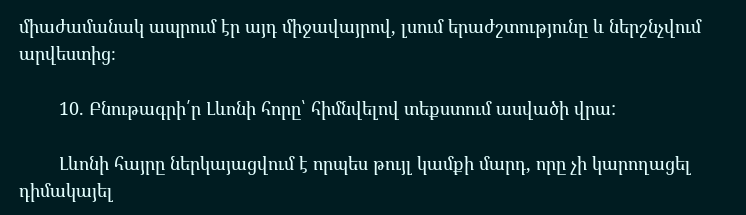միաժամանակ ապրում էր այդ միջավայրով, լսում երաժշտությունը և ներշնչվում արվեստից։

        10. Բնութագրի՛ր Լևոնի հորը՝ հիմնվելով տեքստում ասվածի վրա:

        Լևոնի հայրը ներկայացվում է որպես թույլ կամքի մարդ, որը չի կարողացել դիմակայել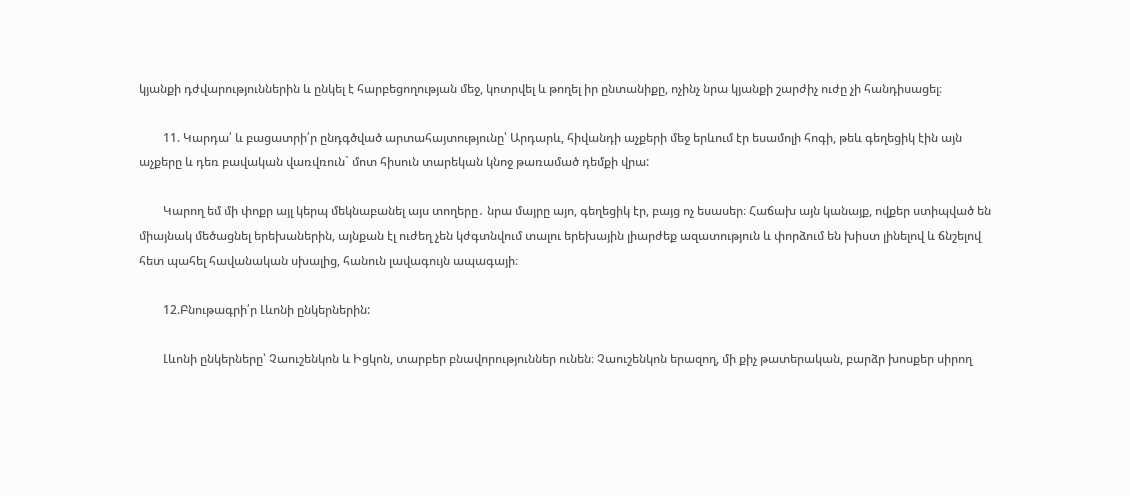կյանքի դժվարություններին և ընկել է հարբեցողության մեջ, կոտրվել և թողել իր ընտանիքը, ոչինչ նրա կյանքի շարժիչ ուժը չի հանդիսացել։

        11. Կարդա՛ և բացատրի՛ր ընդգծված արտահայտությունը՝ Արդարև, հիվանդի աչքերի մեջ երևում էր եսամոլի հոգի, թեև գեղեցիկ էին այն աչքերը և դեռ բավական վառվռուն` մոտ հիսուն տարեկան կնոջ թառամած դեմքի վրա:

        Կարող եմ մի փոքր այլ կերպ մեկնաբանել այս տողերը․ նրա մայրը այո, գեղեցիկ էր, բայց ոչ եսասեր։ Հաճախ այն կանայք, ովքեր ստիպված են միայնակ մեծացնել երեխաներին, այնքան էլ ուժեղ չեն կժգտնվում տալու երեխային լիարժեք ազատություն և փորձում են խիստ լինելով և ճնշելով հետ պահել հավանական սխալից, հանուն լավագույն ապագայի։

        12.Բնութագրի՛ր Լևոնի ընկերներին:

        Լևոնի ընկերները՝ Չաուշենկոն և Իցկոն, տարբեր բնավորություններ ունեն։ Չաուշենկոն երազող, մի քիչ թատերական, բարձր խոսքեր սիրող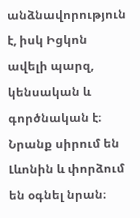անձնավորություն է, իսկ Իցկոն ավելի պարզ, կենսական և գործնական է։ Նրանք սիրում են Լևոնին և փորձում են օգնել նրան։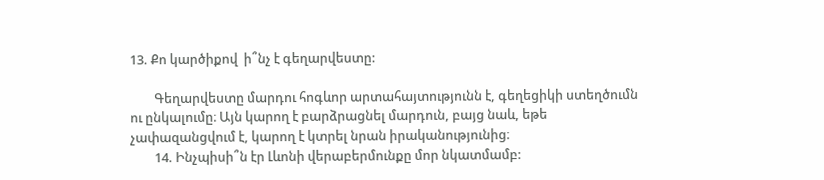13. Քո կարծիքով  ի՞նչ է գեղարվեստը:

        Գեղարվեստը մարդու հոգևոր արտահայտությունն է, գեղեցիկի ստեղծումն ու ընկալումը։ Այն կարող է բարձրացնել մարդուն, բայց նաև, եթե չափազանցվում է, կարող է կտրել նրան իրականությունից։
        14. Ինչպիսի՞ն էր Լևոնի վերաբերմունքը մոր նկատմամբ: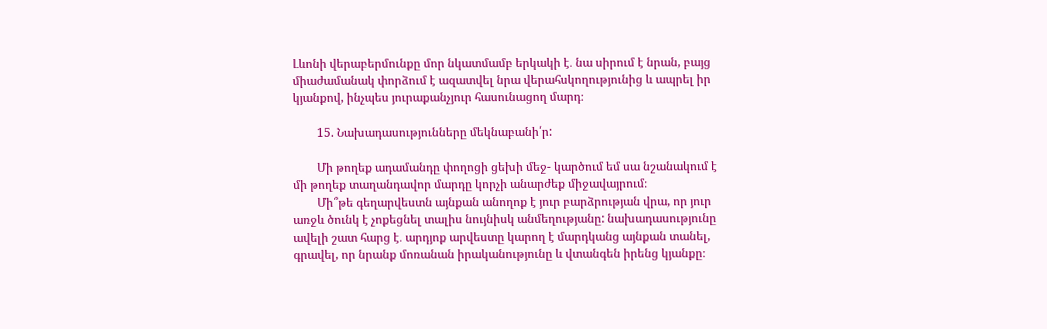Լևոնի վերաբերմունքը մոր նկատմամբ երկակի է․ նա սիրում է նրան, բայց միաժամանակ փորձում է ազատվել նրա վերահսկողությունից և ապրել իր կյանքով, ինչպես յուրաքանչյուր հասունացող մարդ։

        15. Նախադասությունները մեկնաբանի՛ր:

        Մի թողեք ադամանդը փողոցի ցեխի մեջ- կարծում եմ սա նշանակում է մի թողեք տաղանդավոր մարդը կորչի անարժեք միջավայրում։
        Մի՞թե գեղարվեստն այնքան անողոք է յուր բարձրության վրա, որ յուր առջև ծունկ է չոքեցնել տալիս նույնիսկ անմեղությանը: նախադասությունը ավելի շատ հարց է․ արդյոք արվեստը կարող է մարդկանց այնքան տանել, գրավել, որ նրանք մոռանան իրականությունը և վտանգեն իրենց կյանքը։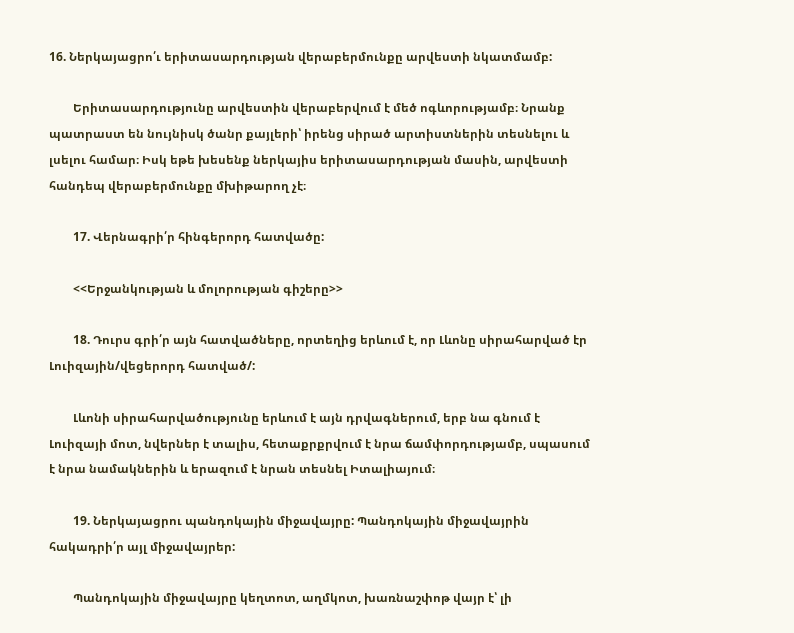16. Ներկայացրո՛ւ երիտասարդության վերաբերմունքը արվեստի նկատմամբ:

        Երիտասարդությունը արվեստին վերաբերվում է մեծ ոգևորությամբ։ Նրանք պատրաստ են նույնիսկ ծանր քայլերի՝ իրենց սիրած արտիստներին տեսնելու և լսելու համար։ Իսկ եթե խեսենք ներկայիս երիտասարդության մասին, արվեստի հանդեպ վերաբերմունքը մխիթարող չէ։

        17. Վերնագրի՛ր հինգերորդ հատվածը:

        <<Երջանկության և մոլորության գիշերը>>

        18. Դուրս գրի՛ր այն հատվածները, որտեղից երևում է, որ Լևոնը սիրահարված էր Լուիզային/վեցերորդ հատված/:

        Լևոնի սիրահարվածությունը երևում է այն դրվագներում, երբ նա գնում է Լուիզայի մոտ, նվերներ է տալիս, հետաքրքրվում է նրա ճամփորդությամբ, սպասում է նրա նամակներին և երազում է նրան տեսնել Իտալիայում։

        19. Ներկայացրու պանդոկային միջավայրը: Պանդոկային միջավայրին հակադրի՛ր այլ միջավայրեր:

        Պանդոկային միջավայրը կեղտոտ, աղմկոտ, խառնաշփոթ վայր է՝ լի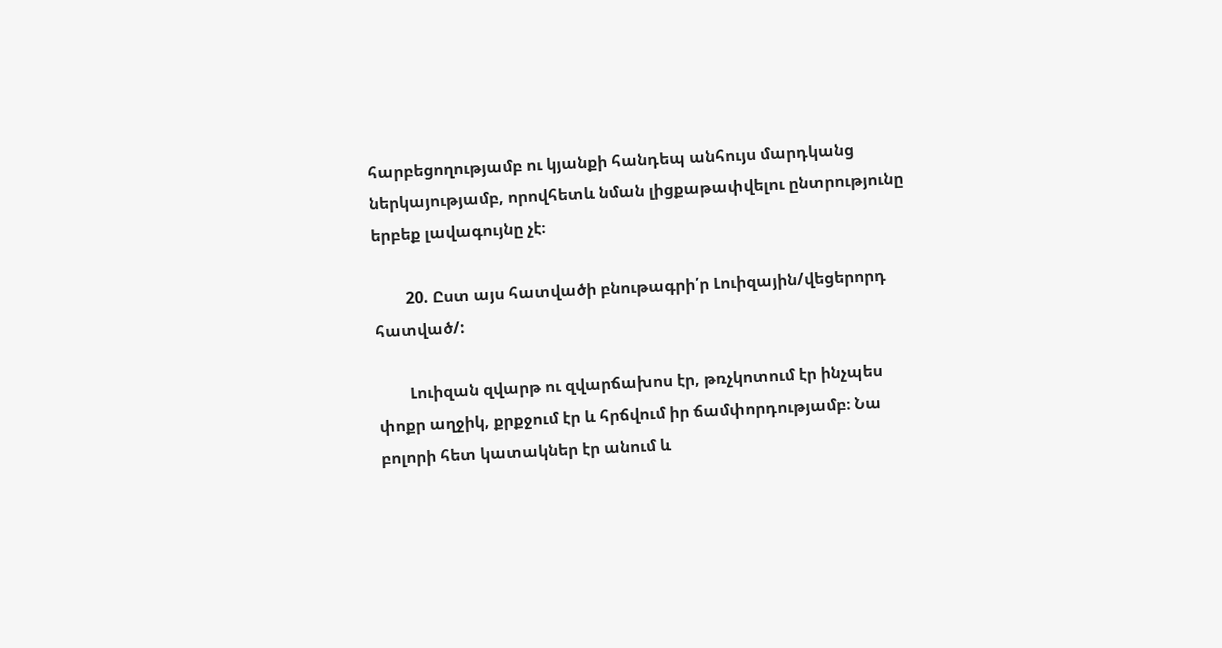հարբեցողությամբ ու կյանքի հանդեպ անհույս մարդկանց ներկայությամբ, որովհետև նման լիցքաթափվելու ընտրությունը երբեք լավագույնը չէ։

        20. Ըստ այս հատվածի բնութագրի՛ր Լուիզային/վեցերորդ հատված/:

        Լուիզան զվարթ ու զվարճախոս էր, թռչկոտում էր ինչպես փոքր աղջիկ, քրքջում էր և հրճվում իր ճամփորդությամբ։ Նա բոլորի հետ կատակներ էր անում և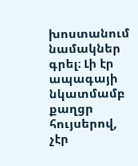խոստանում նամակներ գրել։ Լի էր ապագայի նկատմամբ քաղցր հույսերով, չէր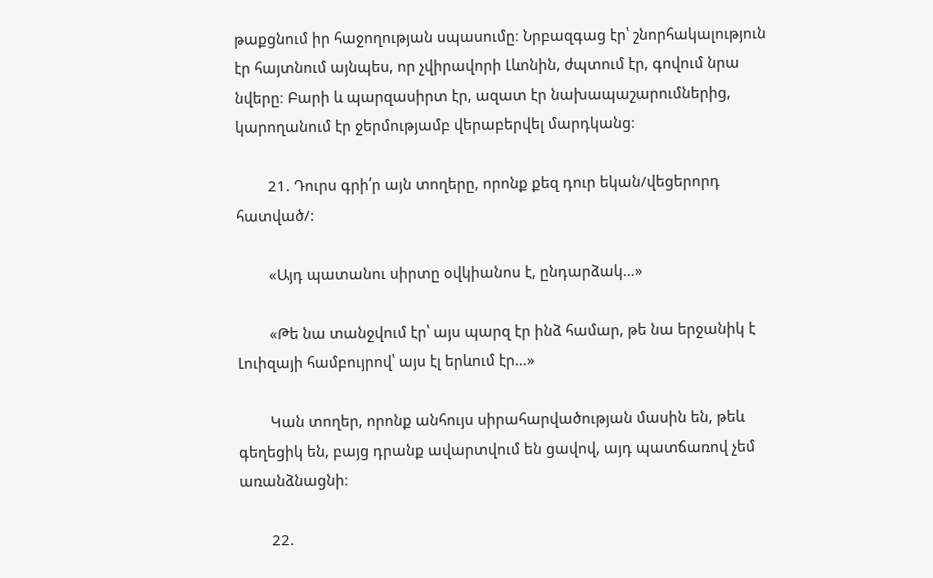թաքցնում իր հաջողության սպասումը։ Նրբազգաց էր՝ շնորհակալություն էր հայտնում այնպես, որ չվիրավորի Լևոնին, ժպտում էր, գովում նրա նվերը։ Բարի և պարզասիրտ էր, ազատ էր նախապաշարումներից, կարողանում էր ջերմությամբ վերաբերվել մարդկանց։

        21. Դուրս գրի՛ր այն տողերը, որոնք քեզ դուր եկան/վեցերորդ հատված/:

        «Այդ պատանու սիրտը օվկիանոս է, ընդարձակ…»

        «Թե նա տանջվում էր՝ այս պարզ էր ինձ համար, թե նա երջանիկ է Լուիզայի համբույրով՝ այս էլ երևում էր…»

        Կան տողեր, որոնք անհույս սիրահարվածության մասին են, թեև գեղեցիկ են, բայց դրանք ավարտվում են ցավով, այդ պատճառով չեմ առանձնացնի։

        22.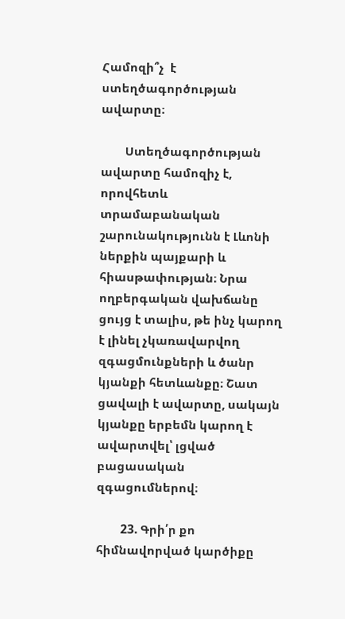Համոզի՞չ  է ստեղծագործության ավարտը։

        Ստեղծագործության ավարտը համոզիչ է, որովհետև տրամաբանական շարունակությունն է Լևոնի ներքին պայքարի և հիասթափության։ Նրա ողբերգական վախճանը ցույց է տալիս, թե ինչ կարող է լինել չկառավարվող զգացմունքների և ծանր կյանքի հետևանքը։ Շատ ցավալի է ավարտը, սակայն կյանքը երբեմն կարող է ավարտվել՝ լցված բացասական զգացումներով։

        23. Գրի՛ր քո հիմնավորված կարծիքը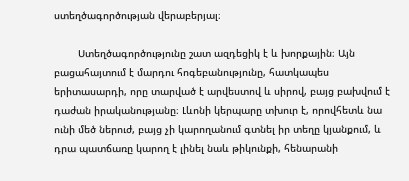ստեղծագործության վերաբերյալ։

        Ստեղծագործությունը շատ ազդեցիկ է և խորքային։ Այն բացահայտում է մարդու հոգեբանությունը, հատկապես երիտասարդի, որը տարված է արվեստով և սիրով, բայց բախվում է դաժան իրականությանը։ Լևոնի կերպարը տխուր է, որովհետև նա ունի մեծ ներուժ, բայց չի կարողանում գտնել իր տեղը կյանքում, և դրա պատճառը կարող է լինել նաև թիկունքի, հենարանի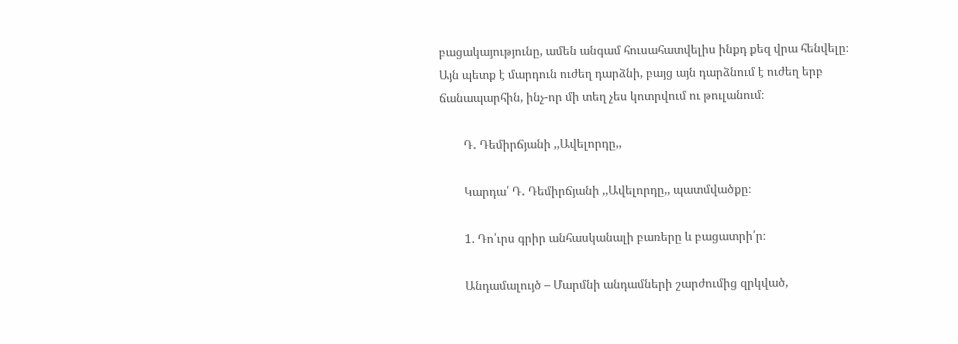բացակայությունը, ամեն անգամ հուսահատվելիս ինքդ քեզ վրա հենվելը։ Այն պետք է մարդուն ուժեղ դարձնի, բայց այն դարձնում է ուժեղ երբ ճանապարհին, ինչ-որ մի տեղ չես կոտրվում ու թուլանում։

        Դ․ Դեմիրճյանի ,,Ավելորդը,,

        Կարդա՛ Դ․ Դեմիրճյանի ,,Ավելորդը,, պատմվածքը։

        1. Դո՛ւրս գրիր անհասկանալի բառերը և բացատրի՛ր։

        Անդամալույծ – Մարմնի անդամների շարժումից զրկված,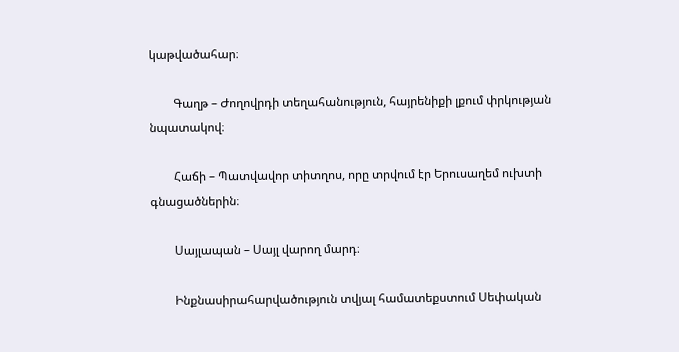կաթվածահար։

        Գաղթ – Ժողովրդի տեղահանություն, հայրենիքի լքում փրկության նպատակով։

        Հաճի – Պատվավոր տիտղոս, որը տրվում էր Երուսաղեմ ուխտի գնացածներին։

        Սայլապան – Սայլ վարող մարդ։

        Ինքնասիրահարվածություն տվյալ համատեքստում Սեփական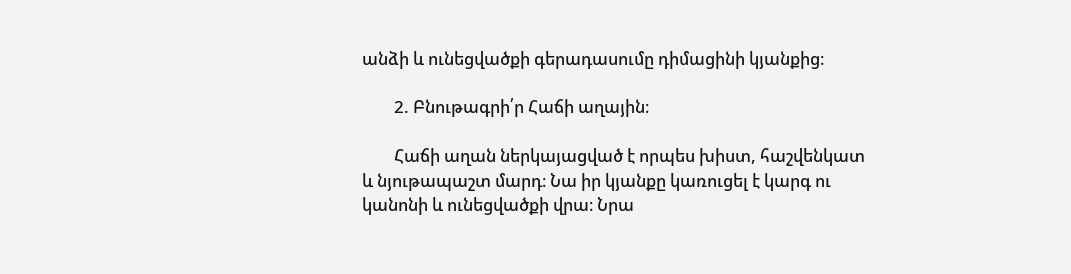անձի և ունեցվածքի գերադասումը դիմացինի կյանքից։

        2. Բնութագրի՛ր Հաճի աղային։

        Հաճի աղան ներկայացված է որպես խիստ, հաշվենկատ և նյութապաշտ մարդ։ Նա իր կյանքը կառուցել է կարգ ու կանոնի և ունեցվածքի վրա։ Նրա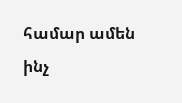համար ամեն ինչ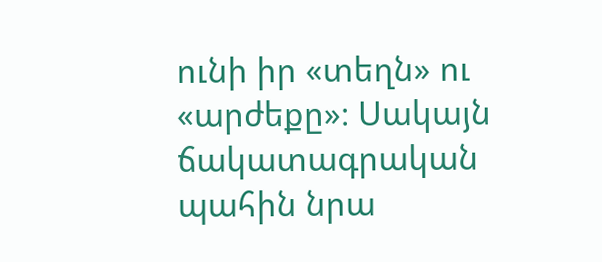ունի իր «տեղն» ու «արժեքը»։ Սակայն ճակատագրական պահին նրա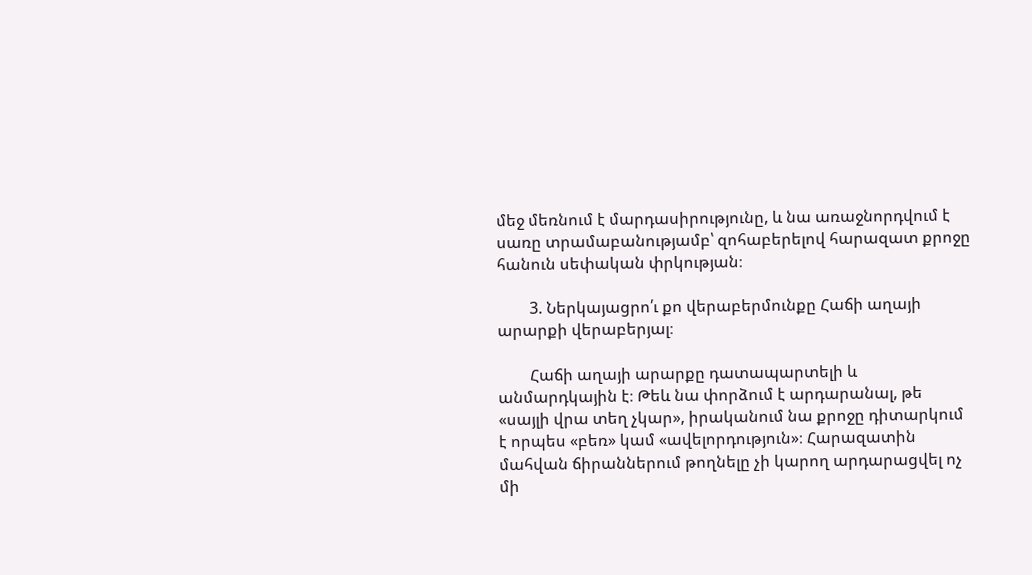մեջ մեռնում է մարդասիրությունը, և նա առաջնորդվում է սառը տրամաբանությամբ՝ զոհաբերելով հարազատ քրոջը հանուն սեփական փրկության։

        3. Ներկայացրո՛ւ քո վերաբերմունքը Հաճի աղայի արարքի վերաբերյալ։

        Հաճի աղայի արարքը դատապարտելի և անմարդկային է։ Թեև նա փորձում է արդարանալ, թե «սայլի վրա տեղ չկար», իրականում նա քրոջը դիտարկում է որպես «բեռ» կամ «ավելորդություն»։ Հարազատին մահվան ճիրաններում թողնելը չի կարող արդարացվել ոչ մի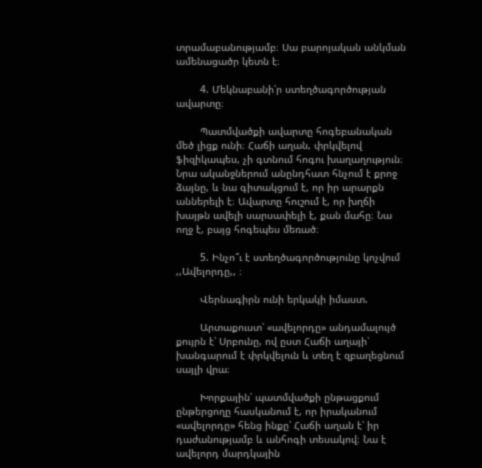տրամաբանությամբ։ Սա բարոյական անկման ամենացածր կետն է։

        4. Մեկնաբանի՛ր ստեղծագործության ավարտը։

        Պատմվածքի ավարտը հոգեբանական մեծ լիցք ունի։ Հաճի աղան, փրկվելով ֆիզիկապես, չի գտնում հոգու խաղաղություն։ Նրա ականջներում անընդհատ հնչում է քրոջ ձայնը, և նա գիտակցում է, որ իր արարքն աններելի է։ Ավարտը հուշում է, որ խղճի խայթն ավելի սարսափելի է, քան մահը։ Նա ողջ է, բայց հոգեպես մեռած։

        5. Ինչո՞ւ է ստեղծագործությունը կոչվում ,,Ավելորդը,, ։

        Վերնագիրն ունի երկակի իմաստ.

        Արտաքուստ՝ «ավելորդը» անդամալույծ քույրն է՝ Սրբունը, ով ըստ Հաճի աղայի՝ խանգարում է փրկվելուն և տեղ է զբաղեցնում սայլի վրա։

        Խորքային՝ պատմվածքի ընթացքում ընթերցողը հասկանում է, որ իրականում «ավելորդը» հենց ինքը՝ Հաճի աղան է՝ իր դաժանությամբ և անհոգի տեսակով։ Նա է ավելորդ մարդկային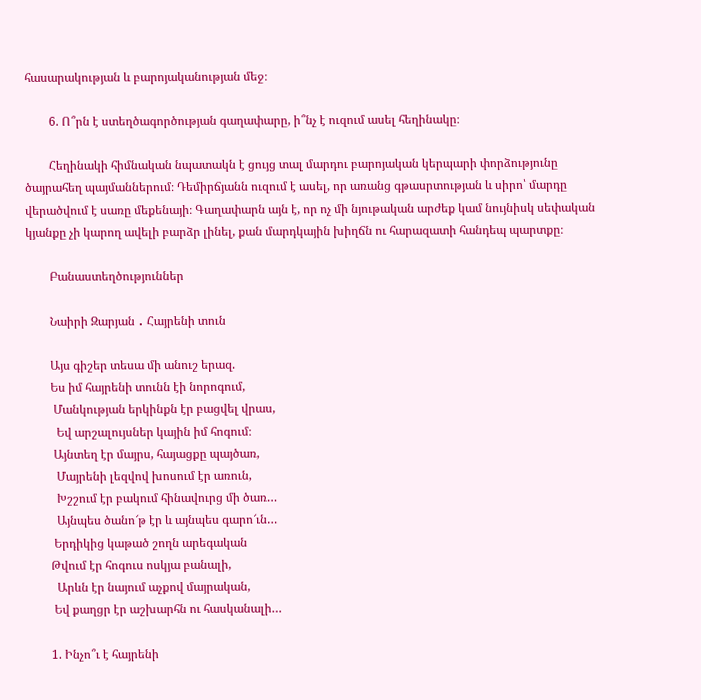հասարակության և բարոյականության մեջ։

        6. Ո՞րն է ստեղծագործության գաղափարը, ի՞նչ է ուզում ասել հեղինակը։

        Հեղինակի հիմնական նպատակն է ցույց տալ մարդու բարոյական կերպարի փորձությունը ծայրահեղ պայմաններում։ Դեմիրճյանն ուզում է ասել, որ առանց գթասրտության և սիրո՝ մարդը վերածվում է սառը մեքենայի։ Գաղափարն այն է, որ ոչ մի նյութական արժեք կամ նույնիսկ սեփական կյանքը չի կարող ավելի բարձր լինել, քան մարդկային խիղճն ու հարազատի հանդեպ պարտքը։

        Բանաստեղծություններ

        Նաիրի Զարյան ․ Հայրենի տուն

        Այս գիշեր տեսա մի անուշ երազ.
        Ես իմ հայրենի տունն էի նորոգում,
         Մանկության երկինքն էր բացվել վրաս,
          Եվ արշալույսներ կային իմ հոգում։
         Այնտեղ էր մայրս, հայացքը պայծառ,
          Մայրենի լեզվով խոսում էր առուն,
          Խշշում էր բակում հինավուրց մի ծառ…
          Այնպես ծանո՜թ էր և այնպես գարո՜ւն…
         Երդիկից կաթած շողն արեգական
        Թվում էր հոգուս ոսկյա բանալի,
          Արևն էր նայում աչքով մայրական,
         Եվ քաղցր էր աշխարհն ու հասկանալի…

        1. Ինչո՞ւ է հայրենի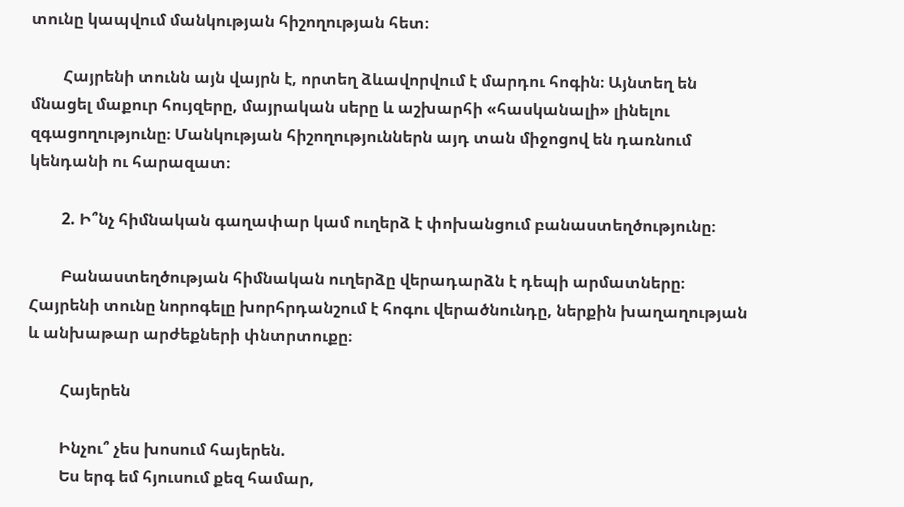տունը կապվում մանկության հիշողության հետ։

        Հայրենի տունն այն վայրն է, որտեղ ձևավորվում է մարդու հոգին։ Այնտեղ են մնացել մաքուր հույզերը, մայրական սերը և աշխարհի «հասկանալի» լինելու զգացողությունը։ Մանկության հիշողություններն այդ տան միջոցով են դառնում կենդանի ու հարազատ։

        2. Ի՞նչ հիմնական գաղափար կամ ուղերձ է փոխանցում բանաստեղծությունը։

        Բանաստեղծության հիմնական ուղերձը վերադարձն է դեպի արմատները։ Հայրենի տունը նորոգելը խորհրդանշում է հոգու վերածնունդը, ներքին խաղաղության և անխաթար արժեքների փնտրտուքը։

        Հայերեն

        Ինչու՞ չես խոսում հայերեն.
        Ես երգ եմ հյուսում քեզ համար,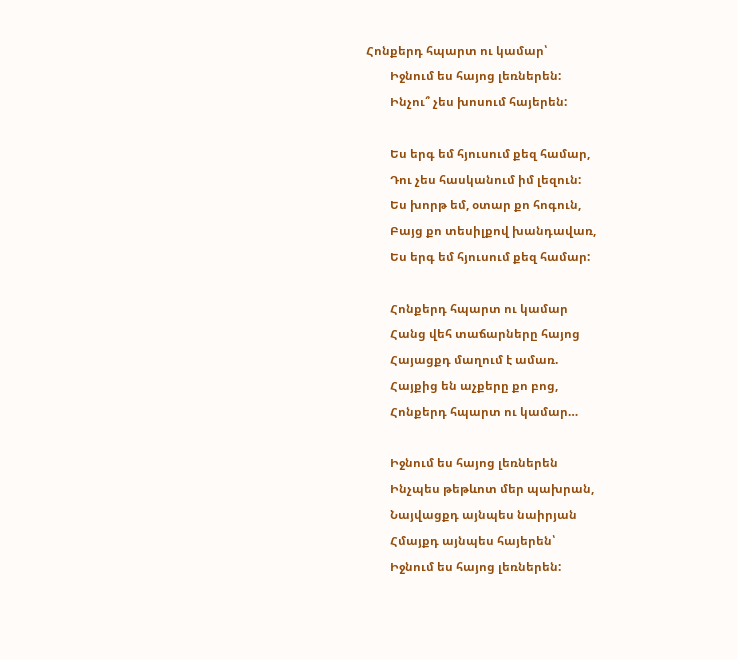Հոնքերդ հպարտ ու կամար՝
        Իջնում ես հայոց լեռներեն:
        Ինչու՞ չես խոսում հայերեն:

        Ես երգ եմ հյուսում քեզ համար,
        Դու չես հասկանում իմ լեզուն:
        Ես խորթ եմ, օտար քո հոգուն,
        Բայց քո տեսիլքով խանդավառ,
        Ես երգ եմ հյուսում քեզ համար:

        Հոնքերդ հպարտ ու կամար
        Հանց վեհ տաճարները հայոց
        Հայացքդ մաղում է ամառ.
        Հայքից են աչքերը քո բոց,
        Հոնքերդ հպարտ ու կամար…

        Իջնում ես հայոց լեռներեն
        Ինչպես թեթևոտ մեր պախրան,
        Նայվացքդ այնպես նաիրյան
        Հմայքդ այնպես հայերեն՝
        Իջնում ես հայոց լեռներեն: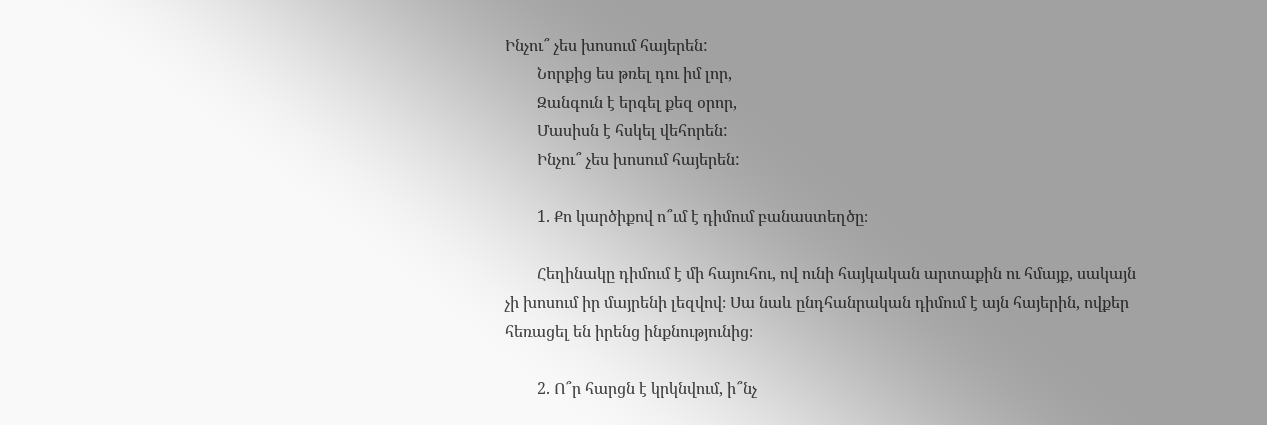Ինչու՞ չես խոսում հայերեն:
        Նորքից ես թռել դու իմ լոր,
        Զանգուն է երգել քեզ օրոր,
        Մասիսն է հսկել վեհորեն:
        Ինչու՞ չես խոսում հայերեն:

        1. Քո կարծիքով ո՞ւմ է դիմում բանաստեղծը։

        Հեղինակը դիմում է մի հայուհու, ով ունի հայկական արտաքին ու հմայք, սակայն չի խոսում իր մայրենի լեզվով։ Սա նաև ընդհանրական դիմում է այն հայերին, ովքեր հեռացել են իրենց ինքնությունից։

        2. Ո՞ր հարցն է կրկնվում, ի՞նչ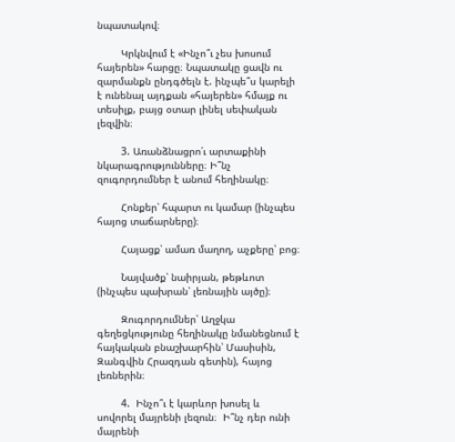նպատակով։

        Կրկնվում է «Ինչո՞ւ չես խոսում հայերեն» հարցը։ Նպատակը ցավն ու զարմանքն ընդգծելն է. ինչպե՞ս կարելի է ունենալ այդքան «հայերեն» հմայք ու տեսիլք, բայց օտար լինել սեփական լեզվին։

        3. Առանձնացրո՛ւ արտաքինի նկարագրությունները։ Ի՞նչ զուգորդումներ է անում հեղինակը։

        Հոնքեր՝ հպարտ ու կամար (ինչպես հայոց տաճարները)։

        Հայացք՝ ամառ մաղող, աչքերը՝ բոց։

        Նայվածք՝ նաիրյան, թեթևոտ (ինչպես պախրան՝ լեռնային այծը)։

        Զուգորդումներ՝ Աղջկա գեղեցկությունը հեղինակը նմանեցնում է հայկական բնաշխարհին՝ Մասիսին, Զանգվին Հրազդան գետին), հայոց լեռներին։

        4.  Ինչո՞ւ է կարևոր խոսել և սովորել մայրենի լեզուն։  Ի՞նչ դեր ունի մայրենի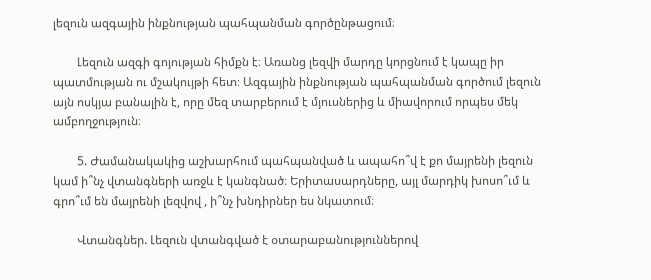լեզուն ազգային ինքնության պահպանման գործընթացում։

        Լեզուն ազգի գոյության հիմքն է։ Առանց լեզվի մարդը կորցնում է կապը իր պատմության ու մշակույթի հետ։ Ազգային ինքնության պահպանման գործում լեզուն այն ոսկյա բանալին է, որը մեզ տարբերում է մյուսներից և միավորում որպես մեկ ամբողջություն։

        5. Ժամանակակից աշխարհում պահպանված և ապահո՞վ է քո մայրենի լեզուն կամ ի՞նչ վտանգների առջև է կանգնած։ Երիտասարդները, այլ մարդիկ խոսո՞ւմ և գրո՞ւմ են մայրենի լեզվով , ի՞նչ խնդիրներ ես նկատում։

        Վտանգներ. Լեզուն վտանգված է օտարաբանություններով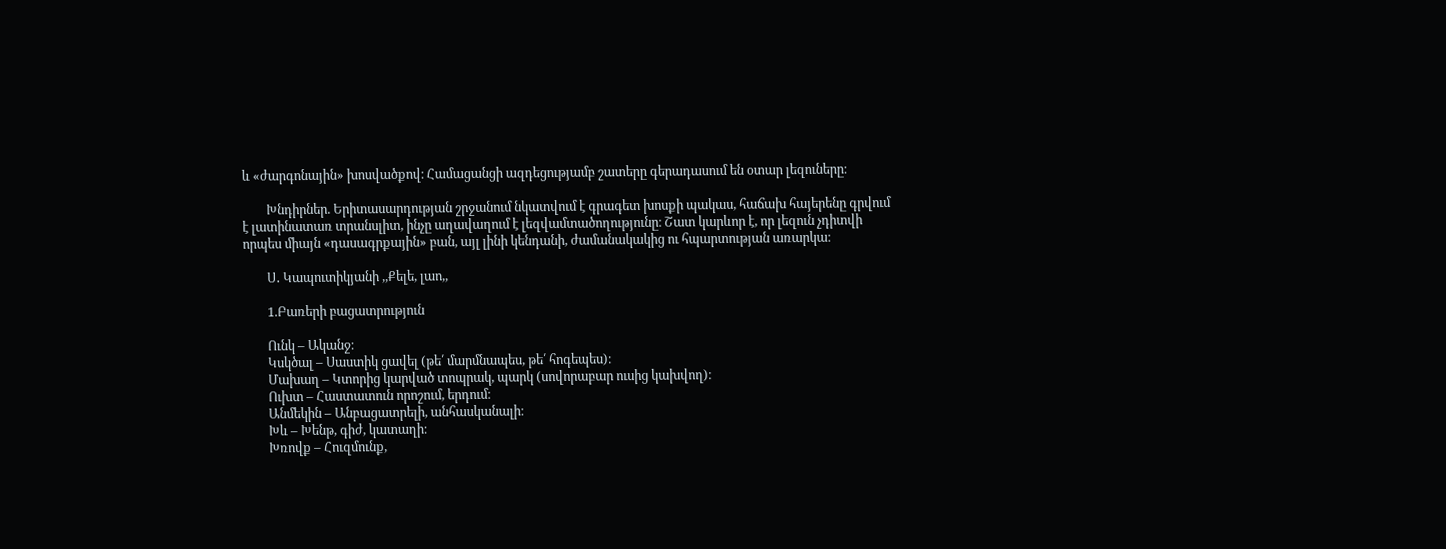և «ժարգոնային» խոսվածքով։ Համացանցի ազդեցությամբ շատերը գերադասում են օտար լեզուները։

        Խնդիրներ. Երիտասարդության շրջանում նկատվում է գրագետ խոսքի պակաս, հաճախ հայերենը գրվում է լատինատառ տրանսլիտ, ինչը աղավաղում է լեզվամտածողությունը։ Շատ կարևոր է, որ լեզուն չդիտվի որպես միայն «դասագրքային» բան, այլ լինի կենդանի, ժամանակակից ու հպարտության առարկա։

        Ս․ Կապուտիկյանի ,,Քելե, լաո,,

        1.Բառերի բացատրություն

        Ունկ – Ականջ։
        Կսկծալ – Սաստիկ ցավել (թե՛ մարմնապես, թե՛ հոգեպես)։
        Մախաղ – Կտորից կարված տոպրակ, պարկ (սովորաբար ուսից կախվող)։
        Ուխտ – Հաստատուն որոշում, երդում։
        Անմեկին – Անբացատրելի, անհասկանալի։
        Խև – Խենթ, գիժ, կատաղի։
        Խռովք – Հուզմունք,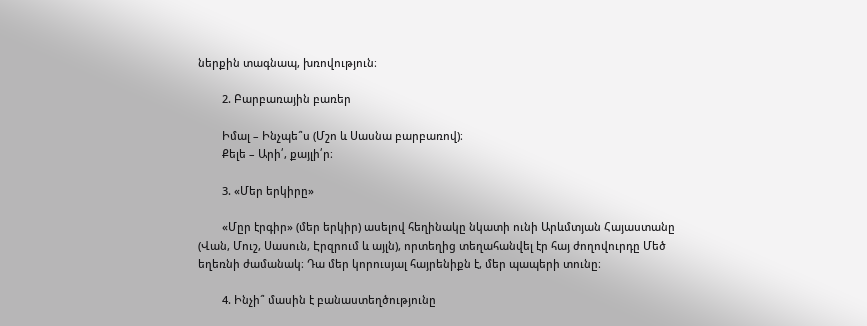ներքին տագնապ, խռովություն։

        2. Բարբառային բառեր

        Իմալ – Ինչպե՞ս (Մշո և Սասնա բարբառով)։
        Քելե – Արի՛, քայլի՛ր։

        3. «Մեր երկիրը»

        «Մըր էրգիր» (մեր երկիր) ասելով հեղինակը նկատի ունի Արևմտյան Հայաստանը (Վան, Մուշ, Սասուն, Էրզրում և այլն), որտեղից տեղահանվել էր հայ ժողովուրդը Մեծ եղեռնի ժամանակ։ Դա մեր կորուսյալ հայրենիքն է, մեր պապերի տունը։

        4. Ինչի՞ մասին է բանաստեղծությունը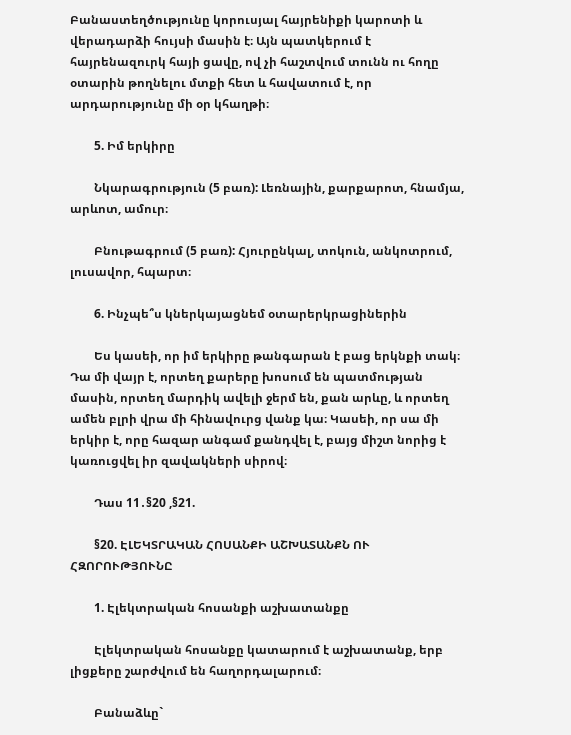Բանաստեղծությունը կորուսյալ հայրենիքի կարոտի և վերադարձի հույսի մասին է։ Այն պատկերում է հայրենազուրկ հայի ցավը, ով չի հաշտվում տունն ու հողը օտարին թողնելու մտքի հետ և հավատում է, որ արդարությունը մի օր կհաղթի։

        5. Իմ երկիրը

        Նկարագրություն (5 բառ): Լեռնային, քարքարոտ, հնամյա, արևոտ, ամուր։

        Բնութագրում (5 բառ): Հյուրընկալ, տոկուն, անկոտրում, լուսավոր, հպարտ։

        6. Ինչպե՞ս կներկայացնեմ օտարերկրացիներին

        Ես կասեի, որ իմ երկիրը թանգարան է բաց երկնքի տակ։ Դա մի վայր է, որտեղ քարերը խոսում են պատմության մասին, որտեղ մարդիկ ավելի ջերմ են, քան արևը, և որտեղ ամեն բլրի վրա մի հինավուրց վանք կա։ Կասեի, որ սա մի երկիր է, որը հազար անգամ քանդվել է, բայց միշտ նորից է կառուցվել իր զավակների սիրով։

        Դաս 11․§20 ,§21.

        §20. ԷԼԵԿՏՐԱԿԱՆ ՀՈՍԱՆՔԻ ԱՇԽԱՏԱՆՔՆ ՈՒ ՀԶՈՐՈՒԹՅՈՒՆԸ

        1. Էլեկտրական հոսանքի աշխատանքը

        Էլեկտրական հոսանքը կատարում է աշխատանք, երբ լիցքերը շարժվում են հաղորդալարում։

        Բանաձևը`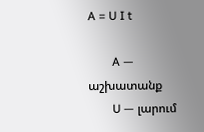A = U I t

        A — աշխատանք
        U — լարում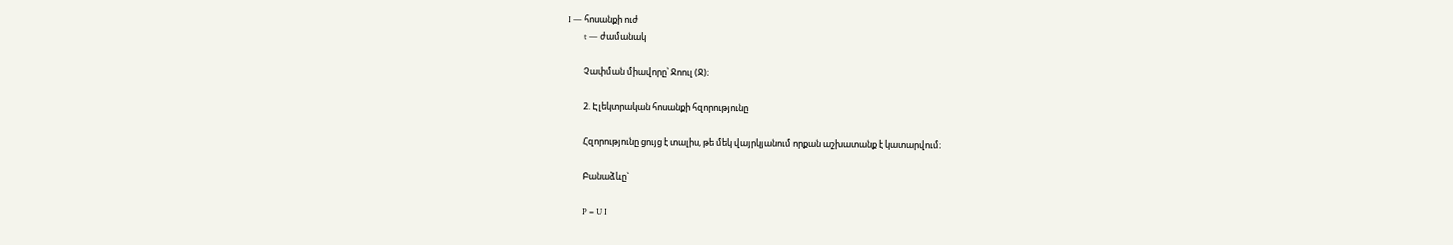I — հոսանքի ուժ
        t — ժամանակ

        Չափման միավորը՝ Ջոուլ (Ջ)։

        2. Էլեկտրական հոսանքի հզորությունը

        Հզորությունը ցույց է տալիս, թե մեկ վայրկյանում որքան աշխատանք է կատարվում։

        Բանաձևը`

        P = U I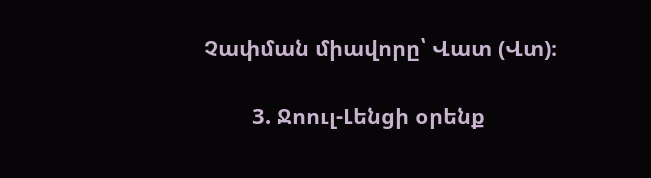Չափման միավորը՝ Վատ (Վտ)։

        3. Ջոուլ-Լենցի օրենք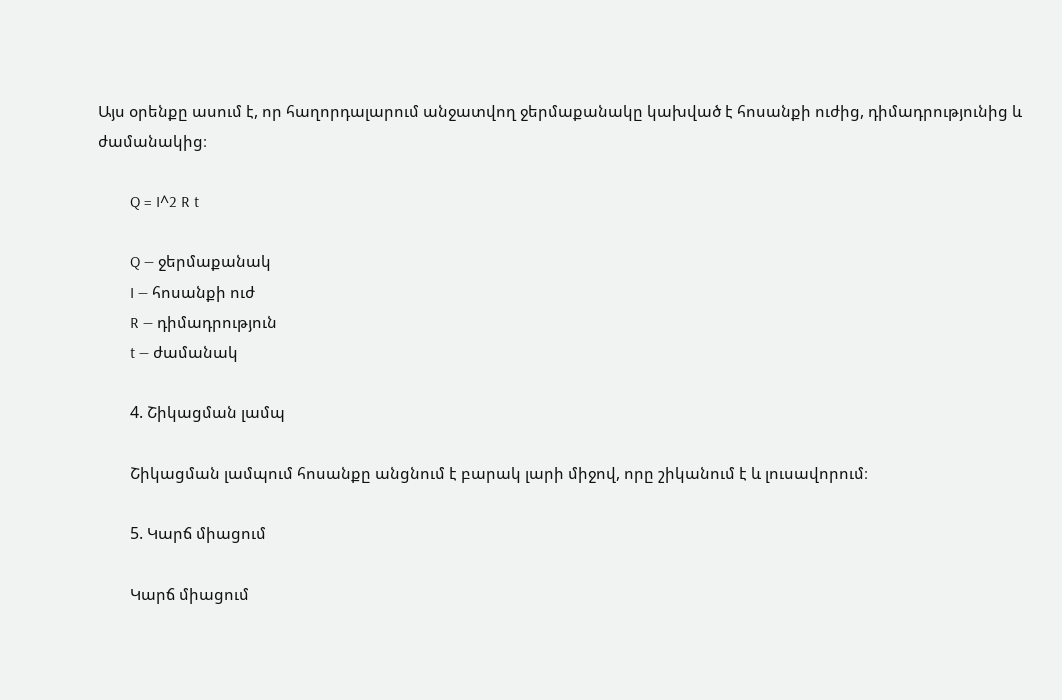Այս օրենքը ասում է, որ հաղորդալարում անջատվող ջերմաքանակը կախված է հոսանքի ուժից, դիմադրությունից և ժամանակից։

        Q = I^2 R t

        Q — ջերմաքանակ
        I — հոսանքի ուժ
        R — դիմադրություն
        t — ժամանակ

        4. Շիկացման լամպ

        Շիկացման լամպում հոսանքը անցնում է բարակ լարի միջով, որը շիկանում է և լուսավորում։

        5. Կարճ միացում

        Կարճ միացում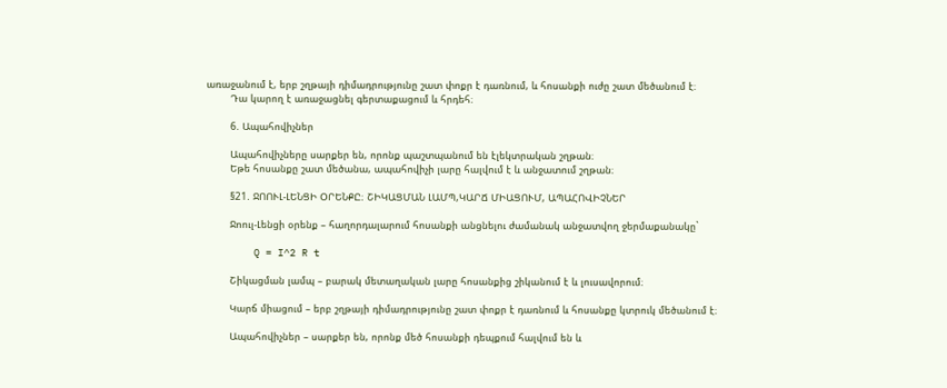առաջանում է, երբ շղթայի դիմադրությունը շատ փոքր է դառնում, և հոսանքի ուժը շատ մեծանում է։
        Դա կարող է առաջացնել գերտաքացում և հրդեհ։

        6. Ապահովիչներ

        Ապահովիչները սարքեր են, որոնք պաշտպանում են էլեկտրական շղթան։
        Եթե հոսանքը շատ մեծանա, ապահովիչի լարը հալվում է և անջատում շղթան։

        §21. ՋՈՈՒԼ-ԼԵՆՑԻ ՕՐԵՆՔԸ։ ՇԻԿԱՑՄԱՆ ԼԱՄՊ,ԿԱՐՃ ՄԻԱՑՈՒՄ, ԱՊԱՀՈՎԻՉՆԵՐ

        Ջոուլ-Լենցի օրենք – հաղորդալարում հոսանքի անցնելու ժամանակ անջատվող ջերմաքանակը`

        Q = I^2 R t

        Շիկացման լամպ – բարակ մետաղական լարը հոսանքից շիկանում է և լուսավորում։

        Կարճ միացում – երբ շղթայի դիմադրությունը շատ փոքր է դառնում և հոսանքը կտրուկ մեծանում է։

        Ապահովիչներ – սարքեր են, որոնք մեծ հոսանքի դեպքում հալվում են և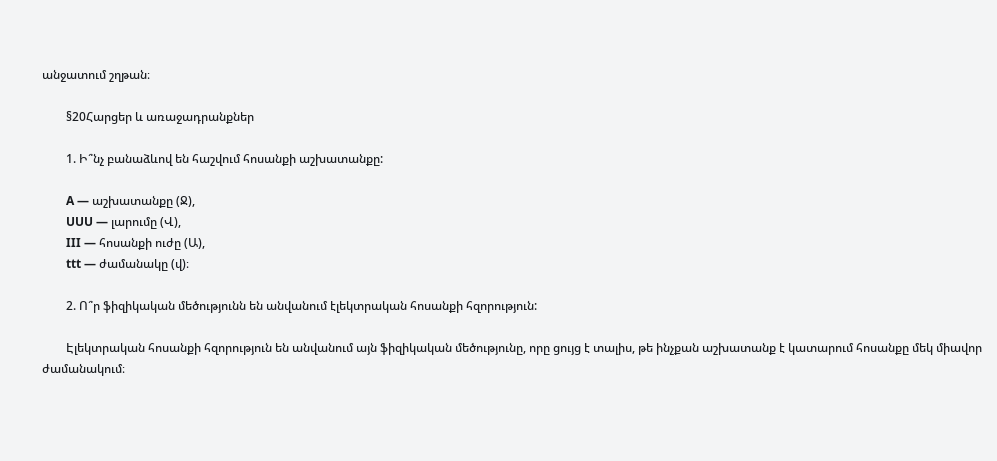անջատում շղթան։

        §20Հարցեր և առաջադրանքներ

        1. Ի՞նչ բանաձևով են հաշվում հոսանքի աշխատանքը:

        A — աշխատանքը (Ջ),
        UUU — լարումը (Վ),
        III — հոսանքի ուժը (Ա),
        ttt — ժամանակը (վ)։

        2. Ո՞ր ֆիզիկական մեծությունն են անվանում էլեկտրական հոսանքի հզորություն:

        Էլեկտրական հոսանքի հզորություն են անվանում այն ֆիզիկական մեծությունը, որը ցույց է տալիս, թե ինչքան աշխատանք է կատարում հոսանքը մեկ միավոր ժամանակում։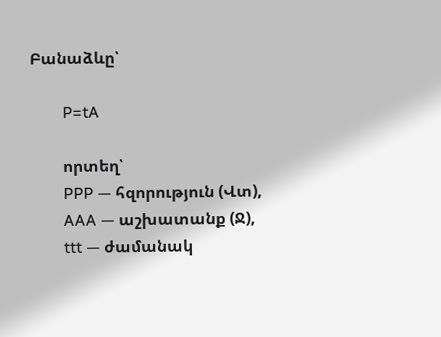Բանաձևը՝

        P=tA

        որտեղ՝
        PPP — հզորություն (Վտ),
        AAA — աշխատանք (Ջ),
        ttt — ժամանակ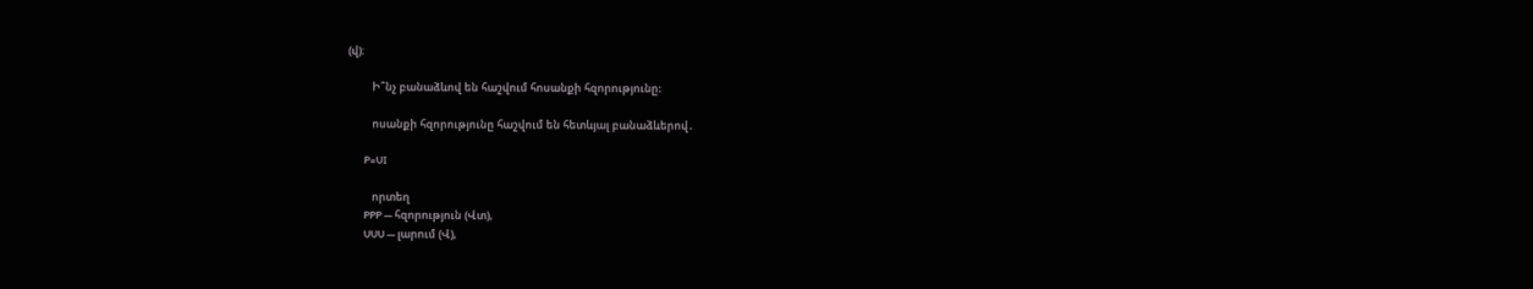(վ)։

        Ի՞նչ բանաձևով են հաշվում հոսանքի հզորությունը:

        ոսանքի հզորությունը հաշվում են հետևյալ բանաձևերով․

        P=UI

        որտեղ
        PPP — հզորություն (Վտ),
        UUU — լարում (Վ),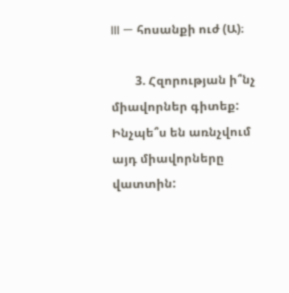III — հոսանքի ուժ (Ա)։

        3. Հզորության ի՞նչ միավորներ գիտեք: Ինչպե՞ս են առնչվում այդ միավորները վատտին: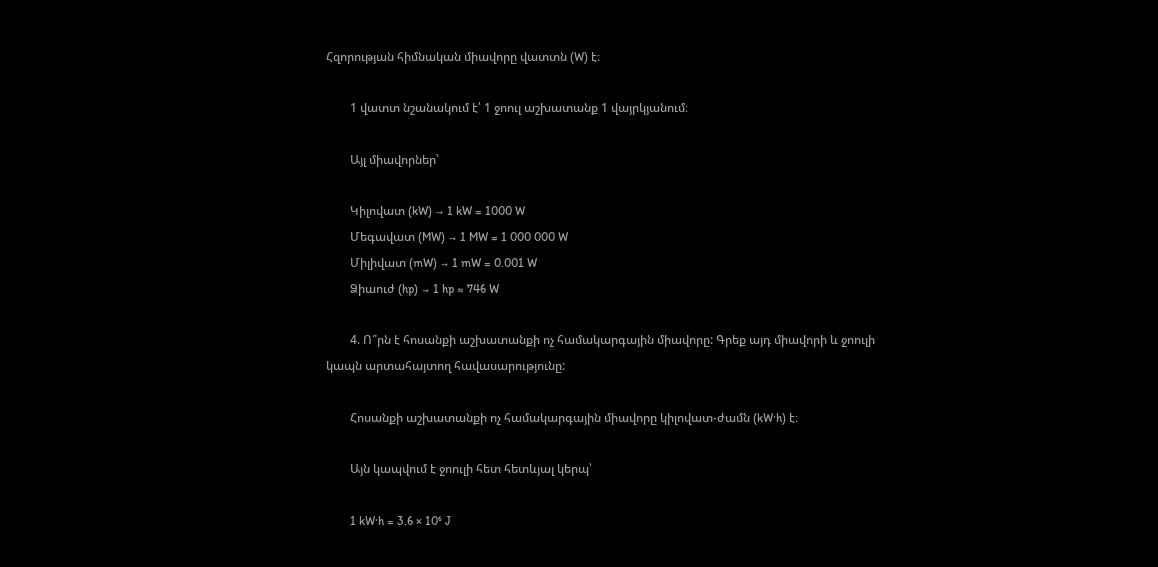Հզորության հիմնական միավորը վատտն (W) է։

        1 վատտ նշանակում է՝ 1 ջոուլ աշխատանք 1 վայրկյանում։

        Այլ միավորներ՝

        Կիլովատ (kW) → 1 kW = 1000 W
        Մեգավատ (MW) → 1 MW = 1 000 000 W
        Միլիվատ (mW) → 1 mW = 0.001 W
        Ձիաուժ (hp) → 1 hp ≈ 746 W

        4. Ո՞րն է հոսանքի աշխատանքի ոչ համակարգային միավորը: Գրեք այդ միավորի և ջոուլի կապն արտահայտող հավասարությունը:

        Հոսանքի աշխատանքի ոչ համակարգային միավորը կիլովատ-ժամն (kW·h) է։

        Այն կապվում է ջոուլի հետ հետևյալ կերպ՝

        1 kW·h = 3.6 × 10⁶ J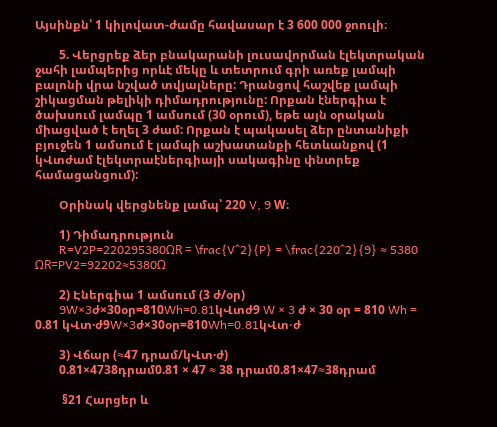Այսինքն՝ 1 կիլովատ-ժամը հավասար է 3 600 000 ջոուլի։

        5. Վերցրեք ձեր բնակարանի լուսավորման էլեկտրական ջահի լամպերից որևէ մեկը և տետրում գրի առեք լամպի բալոնի վրա նշված տվյալները: Դրանցով հաշվեք լամպի շիկացման թելիկի դիմադրությունը: Որքան էներգիա է ծախսում լամպը 1 ամսում (30 օրում), եթե այն օրական միացված է եղել 3 ժամ: Որքան է պակասել ձեր ընտանիքի բյուջեն 1 ամսում է լամպի աշխատանքի հետևանքով (1 կՎտժամ էլեկտրաէներգիայի սակագինը փնտրեք համացանցում):

        Օրինակ վերցնենք լամպ՝ 220 V, 9 W։

        1) Դիմադրություն
        R=V2P=220295380ΩR = \frac{V^2}{P} = \frac{220^2}{9} ≈ 5380 ΩR=PV2=92202≈5380Ω

        2) Էներգիա 1 ամսում (3 ժ/օր)
        9W×3ժ×30օր=810Wh=0.81կՎտժ9 W × 3 ժ × 30 օր = 810 Wh = 0.81 կՎտ·ժ9W×3ժ×30օր=810Wh=0.81կՎտ⋅ժ

        3) Վճար (≈47 դրամ/կՎտ·ժ)
        0.81×4738դրամ0.81 × 47 ≈ 38 դրամ0.81×47≈38դրամ

         §21 Հարցեր և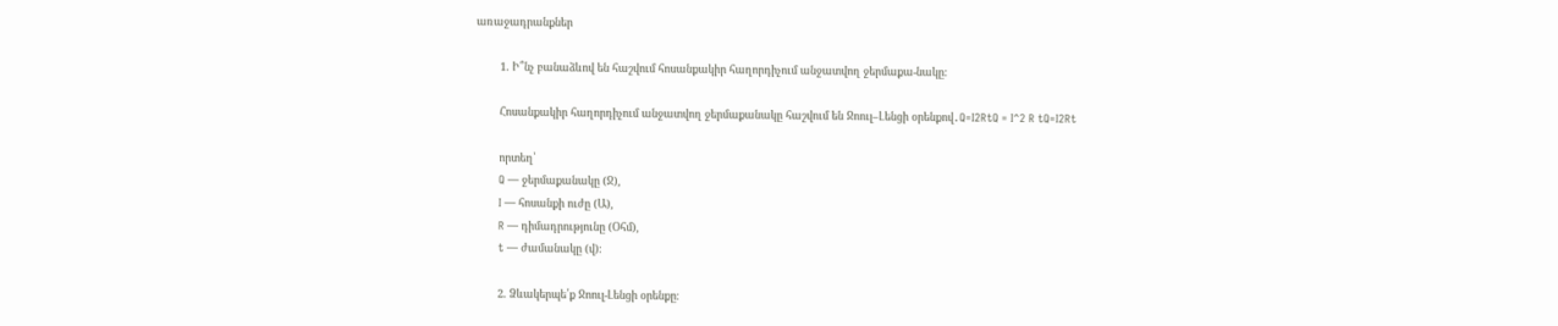առաջադրանքներ

        1. Ի՞նչ բանաձևով են հաշվում հոսանքակիր հաղորդիչում անջատվող ջերմաքա-նակը:

        Հոսանքակիր հաղորդիչում անջատվող ջերմաքանակը հաշվում են Ջոուլ–Լենցի օրենքով․Q=I2RtQ = I^2 R tQ=I2Rt

        որտեղ՝
        Q — ջերմաքանակը (Ջ),
        I — հոսանքի ուժը (Ա),
        R — դիմադրությունը (Օհմ),
        t — ժամանակը (վ)։

        2. Ձևակերպե՛ք Ջոուլ-Լենցի օրենքը։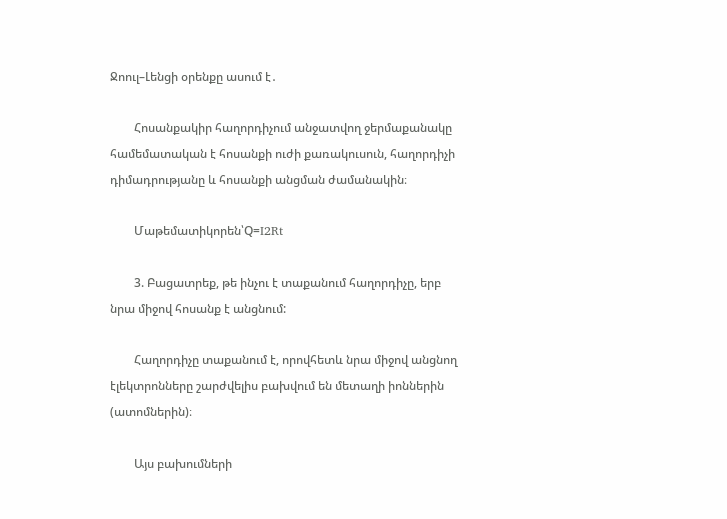Ջոուլ–Լենցի օրենքը ասում է․

        Հոսանքակիր հաղորդիչում անջատվող ջերմաքանակը համեմատական է հոսանքի ուժի քառակուսուն, հաղորդիչի դիմադրությանը և հոսանքի անցման ժամանակին։

        Մաթեմատիկորեն՝Q=I2Rt

        3. Բացատրեք, թե ինչու է տաքանում հաղորդիչը, երբ նրա միջով հոսանք է անցնում:

        Հաղորդիչը տաքանում է, որովհետև նրա միջով անցնող էլեկտրոնները շարժվելիս բախվում են մետաղի իոններին (ատոմներին)։

        Այս բախումների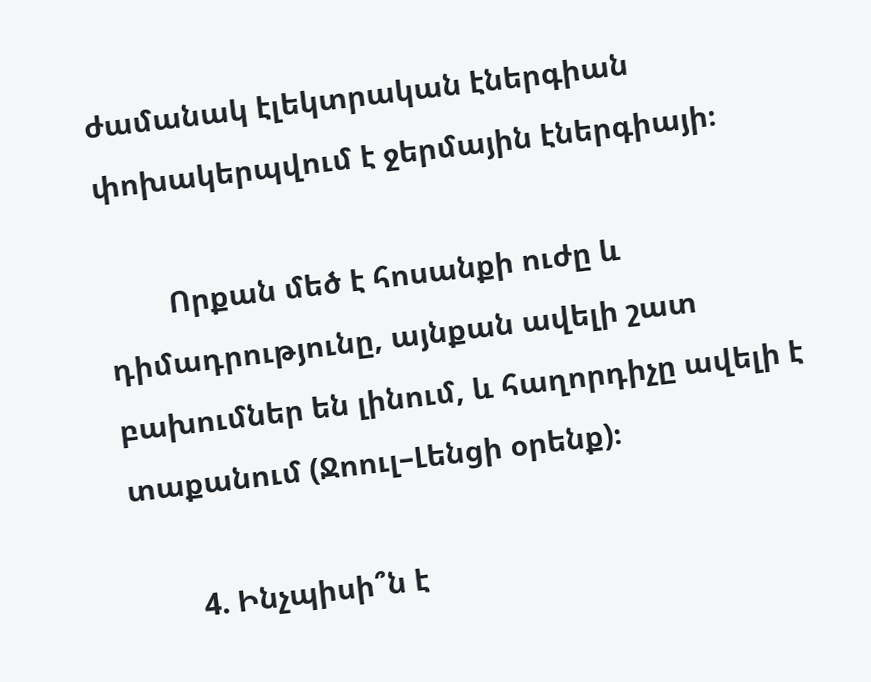ժամանակ էլեկտրական էներգիան փոխակերպվում է ջերմային էներգիայի։

        Որքան մեծ է հոսանքի ուժը և դիմադրությունը, այնքան ավելի շատ բախումներ են լինում, և հաղորդիչը ավելի է տաքանում (Ջոուլ–Լենցի օրենք)։

        4. Ինչպիսի՞ն է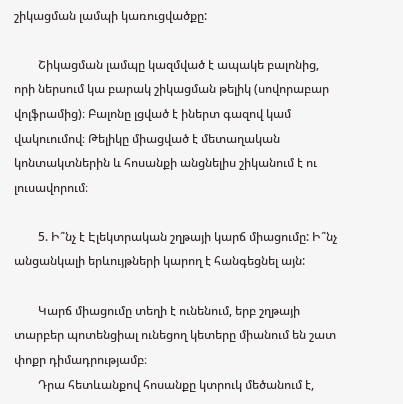շիկացման լամպի կառուցվածքը:

        Շիկացման լամպը կազմված է ապակե բալոնից, որի ներսում կա բարակ շիկացման թելիկ (սովորաբար վոլֆրամից)։ Բալոնը լցված է իներտ գազով կամ վակուումով։ Թելիկը միացված է մետաղական կոնտակտներին և հոսանքի անցնելիս շիկանում է ու լուսավորում։

        5. Ի՞նչ է Էլեկտրական շղթայի կարճ միացումը: Ի՞նչ անցանկալի երևույթների կարող է հանգեցնել այն:

        Կարճ միացումը տեղի է ունենում, երբ շղթայի տարբեր պոտենցիալ ունեցող կետերը միանում են շատ փոքր դիմադրությամբ։
        Դրա հետևանքով հոսանքը կտրուկ մեծանում է,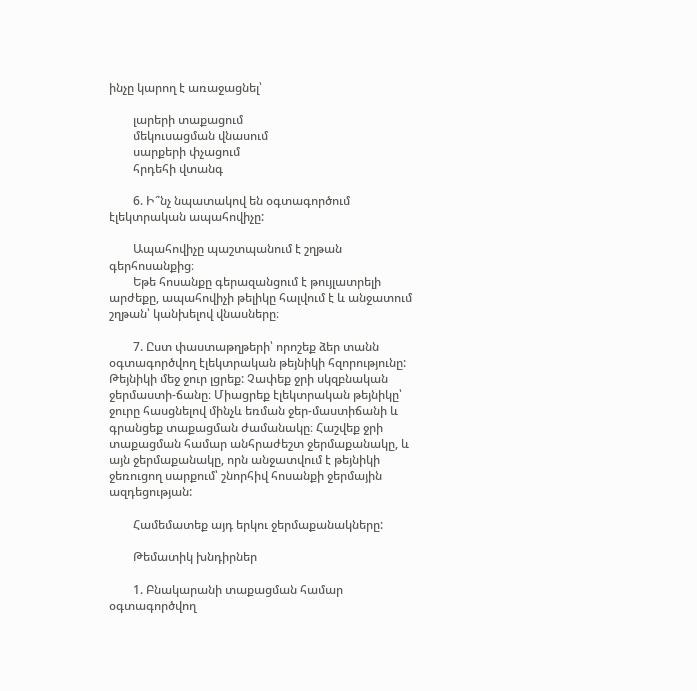ինչը կարող է առաջացնել՝

        լարերի տաքացում
        մեկուսացման վնասում
        սարքերի փչացում
        հրդեհի վտանգ

        6. Ի՞նչ նպատակով են օգտագործում էլեկտրական ապահովիչը:

        Ապահովիչը պաշտպանում է շղթան գերհոսանքից։
        Եթե հոսանքը գերազանցում է թույլատրելի արժեքը, ապահովիչի թելիկը հալվում է և անջատում շղթան՝ կանխելով վնասները։

        7. Ըստ փաստաթղթերի՝ որոշեք ձեր տանն օգտագործվող էլեկտրական թեյնիկի հզորությունը: Թեյնիկի մեջ ջուր լցրեք: Չափեք ջրի սկզբնական ջերմաստի-ճանը։ Միացրեք էլեկտրական թեյնիկը՝ ջուրը հասցնելով մինչև եռման ջեր-մաստիճանի և գրանցեք տաքացման ժամանակը։ Հաշվեք ջրի տաքացման համար անհրաժեշտ ջերմաքանակը, և այն ջերմաքանակը, որն անջատվում է թեյնիկի ջեռուցող սարքում՝ շնորհիվ հոսանքի ջերմային ազդեցության:

        Համեմատեք այդ երկու ջերմաքանակները:

        Թեմատիկ խնդիրներ

        1. Բնակարանի տաքացման համար օգտագործվող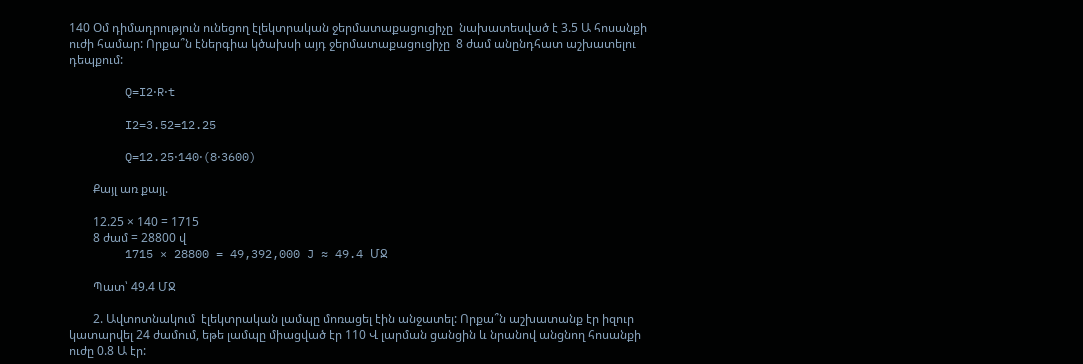140 Օմ դիմադրություն ունեցող էլեկտրական ջերմատաքացուցիչը  նախատեսված է 3.5 Ա հոսանքի ուժի համար: Որքա՞ն էներգիա կծախսի այդ ջերմատաքացուցիչը  8 ժամ անընդհատ աշխատելու դեպքում:

        Q=I2⋅R⋅t

        I2=3.52=12.25

        Q=12.25⋅140⋅(8⋅3600)

        Քայլ առ քայլ.

        12.25 × 140 = 1715
        8 ժամ = 28800 վ
        1715 × 28800 = 49,392,000 J ≈ 49.4 ՄՋ

        Պատ՝ 49.4 ՄՋ

        2. Ավտոտնակում  էլեկտրական լամպը մոռացել էին անջատել: Որքա՞ն աշխատանք էր իզուր կատարվել 24 ժամում, եթե լամպը միացված էր 110 Վ լարման ցանցին և նրանով անցնող հոսանքի ուժը 0.8 Ա էր: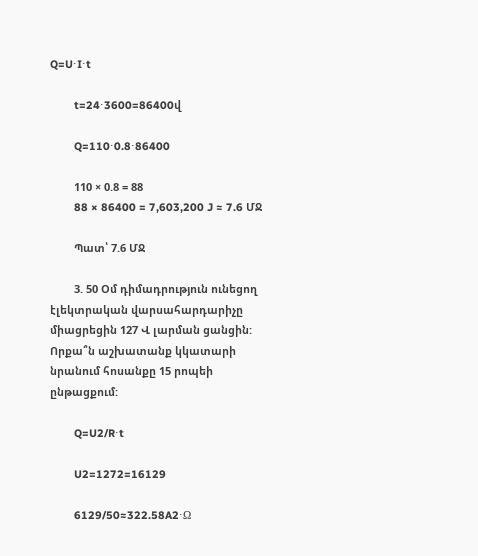Q=U⋅I⋅t

        t=24⋅3600=86400վ

        Q=110⋅0.8⋅86400

        110 × 0.8 = 88
        88 × 86400 = 7,603,200 J ≈ 7.6 ՄՋ

        Պատ՝ 7.6 ՄՋ

        3. 50 Օմ դիմադրություն ունեցող էլեկտրական վարսահարդարիչը միացրեցին 127 Վ լարման ցանցին: Որքա՞ն աշխատանք կկատարի նրանում հոսանքը 15 րոպեի ընթացքում:

        Q=U2/R⋅t

        U2=1272=16129

        6129/50≈322.58A2⋅Ω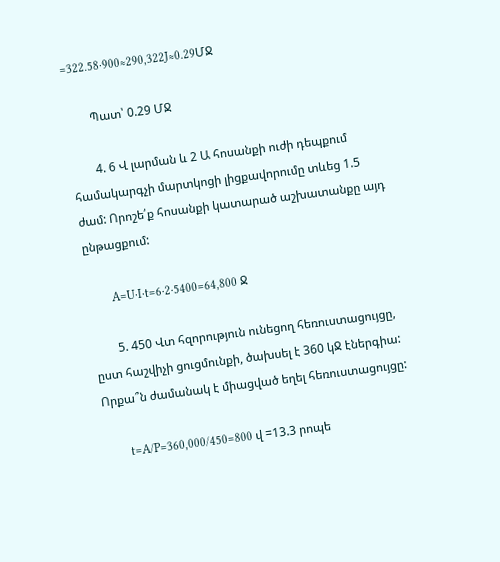=322.58⋅900≈290,322J≈0.29ՄՋ

        Պատ՝ 0.29 ՄՋ

        4. 6 Վ լարման և 2 Ա հոսանքի ուժի դեպքում համակարգչի մարտկոցի լիցքավորումը տևեց 1.5 ժամ: Որոշե՛ք հոսանքի կատարած աշխատանքը այդ ընթացքում:

        A=U⋅I⋅t=6⋅2⋅5400=64,800 Ջ

        5. 450 Վտ հզորություն ունեցող հեռուստացույցը, ըստ հաշվիչի ցուցմունքի, ծախսել է 360 կՋ էներգիա: Որքա՞ն ժամանակ է միացված եղել հեռուստացույցը:

        t=A/P=360,000/450=800 վ =13.3 րոպե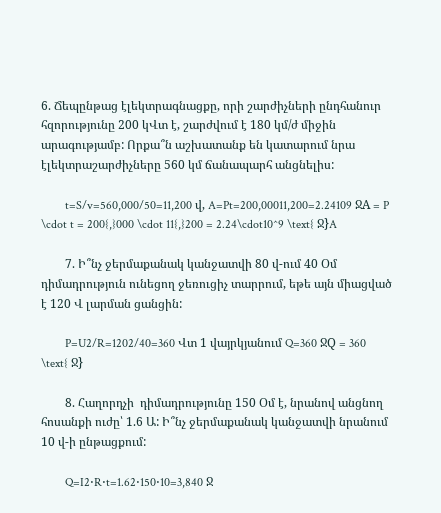6. Ճեպընթաց էլեկտրագնացքը, որի շարժիչների ընդհանուր հզորությունը 200 կՎտ է, շարժվում է 180 կմ/ժ միջին արագությամբ: Որքա՞ն աշխատանք են կատարում նրա էլեկտրաշարժիչները 560 կմ ճանապարհ անցնելիս:

        t=S/v=560,000/50=11,200 վ, A=Pt=200,00011,200=2.24109 ՋA = P \cdot t = 200{,}000 \cdot 11{,}200 = 2.24\cdot10^9 \text{ Ջ}A

        7. Ի՞նչ ջերմաքանակ կանջատվի 80 վ-ում 40 Օմ դիմադրություն ունեցող ջեռուցիչ տարրում, եթե այն միացված է 120 Վ լարման ցանցին:

        P=U2/R=1202/40=360 Վտ 1 վայրկյանում Q=360 ՋQ = 360 \text{ Ջ}

        8. Հաղորդչի  դիմադրությունը 150 Օմ է, նրանով անցնող հոսանքի ուժը՝ 1.6 Ա: Ի՞նչ ջերմաքանակ կանջատվի նրանում 10 վ-ի ընթացքում:

        Q=I2⋅R⋅t=1.62⋅150⋅10=3,840 Ջ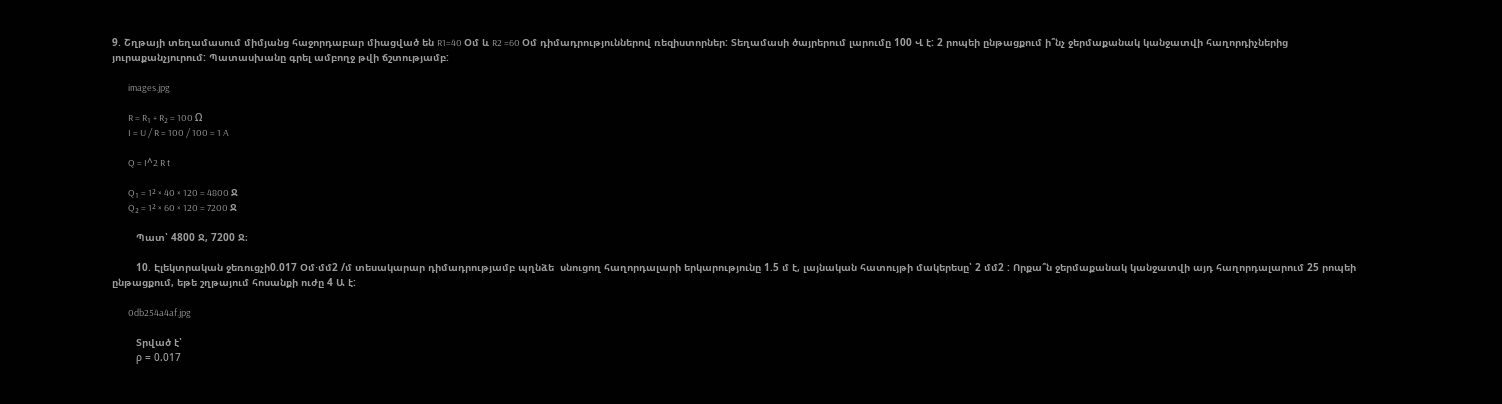9. Շղթայի տեղամասում միմյանց հաջորդաբար միացված են R1=40 Օմ և R2 =60 Օմ դիմադրություններով ռեզիստորներ: Տեղամասի ծայրերում լարումը 100 Վ է: 2 րոպեի ընթացքում ի՞նչ ջերմաքանակ կանջատվի հաղորդիչներից յուրաքանչյուրում: Պատասխանը գրել ամբողջ թվի ճշտությամբ:

        images.jpg

        R = R₁ + R₂ = 100 Ω
        I = U / R = 100 / 100 = 1 A

        Q = I^2 R t

        Q₁ = 1² × 40 × 120 = 4800 Ջ
        Q₂ = 1² × 60 × 120 = 7200 Ջ

        Պատ՝ 4800 Ջ, 7200 Ջ։

        10. Էլեկտրական ջեռուցչի0.017 Օմ⋅մմ2 /մ տեսակարար դիմադրությամբ պղնձե  սնուցող հաղորդալարի երկարությունը 1.5 մ է, լայնական հատույթի մակերեսը՝ 2 մմ2 : Որքա՞ն ջերմաքանակ կանջատվի այդ հաղորդալարում 25 րոպեի ընթացքում, եթե շղթայում հոսանքի ուժը 4 Ա է:

        0db254a4af.jpg

        Տրված է՝
        ρ = 0.017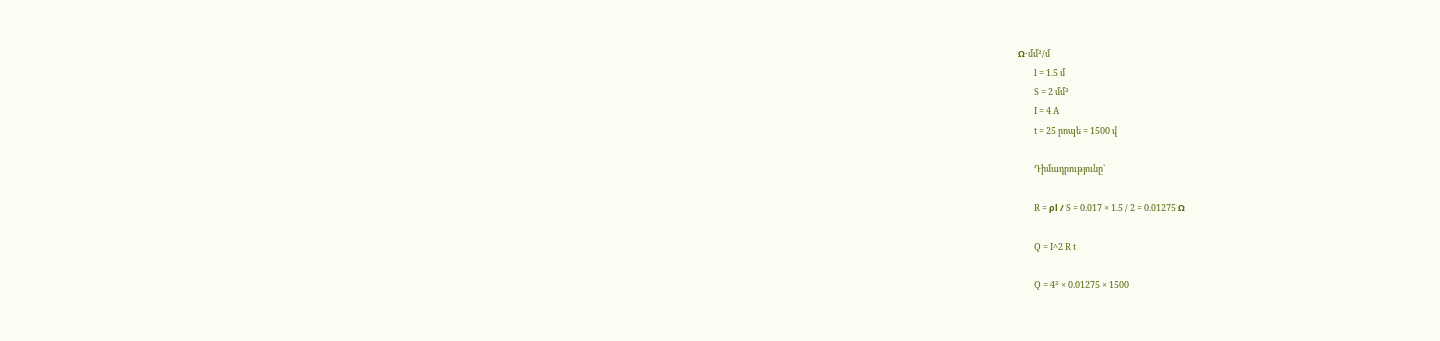Ω·մմ²/մ
        l = 1.5 մ
        S = 2 մմ²
        I = 4 A
        t = 25 րոպե = 1500 վ

        Դիմադրությունը`

        R = ρl / S = 0.017 × 1.5 / 2 = 0.01275 Ω

        Q = I^2 R t

        Q = 4² × 0.01275 × 1500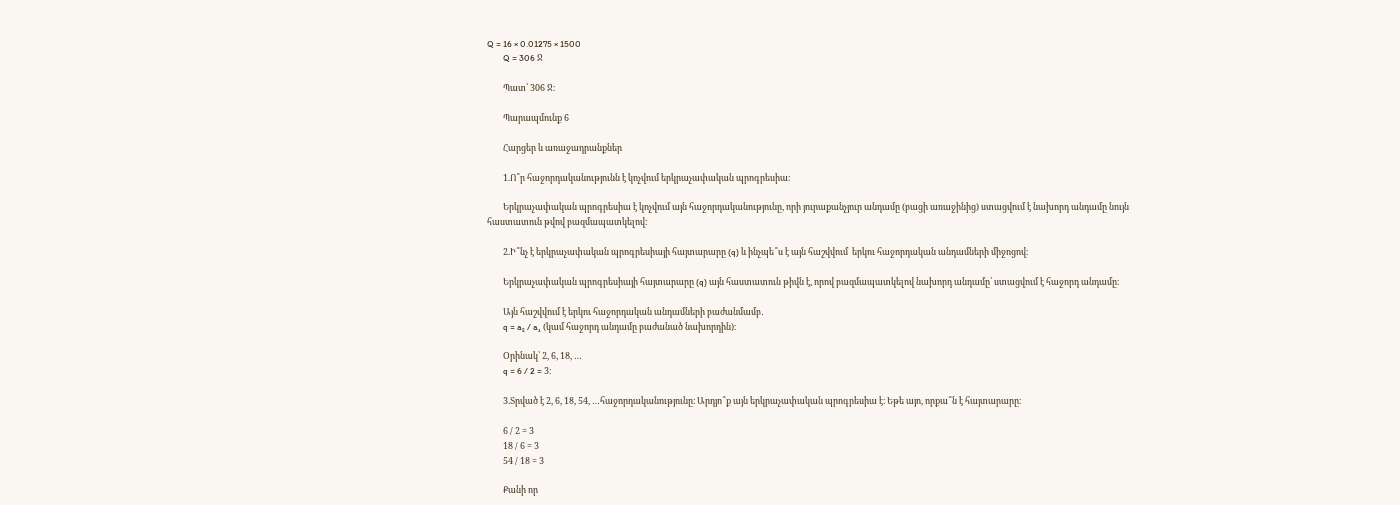Q = 16 × 0.01275 × 1500
        Q = 306 Ջ

        Պատ՝ 306 Ջ։

        Պարապմունք 6

        Հարցեր և առաջադրանքներ

        1.Ո՞ր հաջորդականությունն է կոչվում երկրաչափական պրոգրեսիա։

        Երկրաչափական պրոգրեսիա է կոչվում այն հաջորդականությունը, որի յուրաքանչյուր անդամը (բացի առաջինից) ստացվում է նախորդ անդամը նույն հաստատուն թվով բազմապատկելով։

        2.Ի՞նչ է երկրաչափական պրոգրեսիայի հայտարարը (q) և ինչպե՞ս է այն հաշվվում  երկու հաջորդական անդամների միջոցով։

        Երկրաչափական պրոգրեսիայի հայտարարը (q) այն հաստատուն թիվն է, որով բազմապատկելով նախորդ անդամը՝ ստացվում է հաջորդ անդամը։

        Այն հաշվվում է երկու հաջորդական անդամների բաժանմամբ․
        q = a₂ / a₁ (կամ հաջորդ անդամը բաժանած նախորդին)։

        Օրինակ՝ 2, 6, 18, …
        q = 6 / 2 = 3։

        3.Տրված է 2, 6, 18, 54, …հաջորդականությունը։ Արդյո՞ք այն երկրաչափական պրոգրեսիա է։ Եթե այո, որքա՞ն է հայտարարը։

        6 / 2 = 3
        18 / 6 = 3
        54 / 18 = 3

        Քանի որ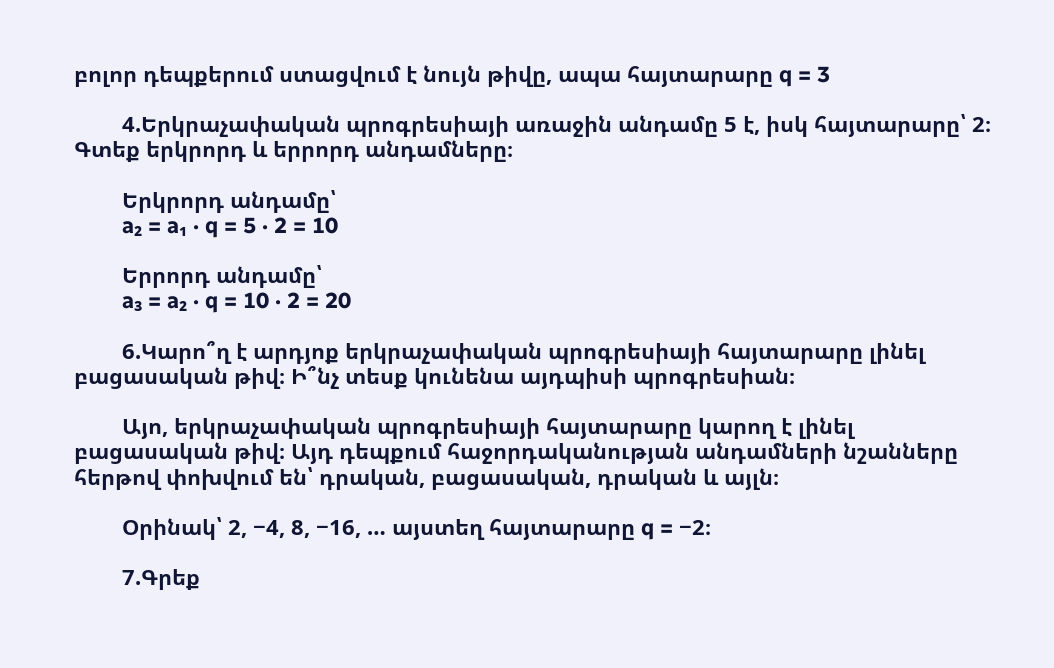բոլոր դեպքերում ստացվում է նույն թիվը, ապա հայտարարը q = 3

        4.Երկրաչափական պրոգրեսիայի առաջին անդամը 5 է, իսկ հայտարարը՝ 2։ Գտեք երկրորդ և երրորդ անդամները։

        Երկրորդ անդամը՝
        a₂ = a₁ · q = 5 · 2 = 10

        Երրորդ անդամը՝
        a₃ = a₂ · q = 10 · 2 = 20

        6.Կարո՞ղ է արդյոք երկրաչափական պրոգրեսիայի հայտարարը լինել բացասական թիվ։ Ի՞նչ տեսք կունենա այդպիսի պրոգրեսիան։

        Այո, երկրաչափական պրոգրեսիայի հայտարարը կարող է լինել բացասական թիվ։ Այդ դեպքում հաջորդականության անդամների նշանները հերթով փոխվում են՝ դրական, բացասական, դրական և այլն։

        Օրինակ՝ 2, −4, 8, −16, … այստեղ հայտարարը q = −2։

        7.Գրեք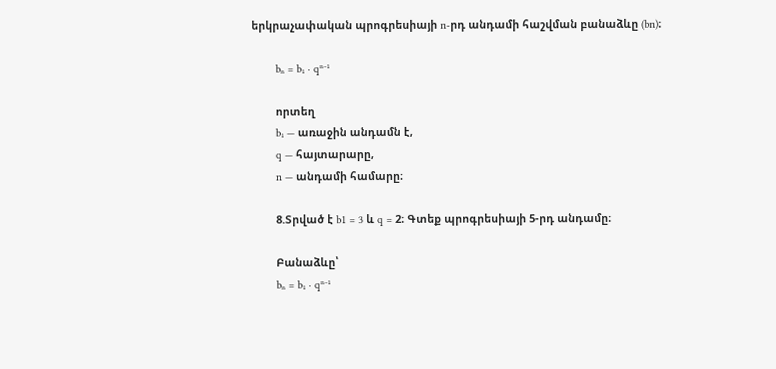երկրաչափական պրոգրեսիայի n-րդ անդամի հաշվման բանաձևը (bn)։

        bₙ = b₁ · qⁿ⁻¹

        որտեղ
        b₁ — առաջին անդամն է,
        q — հայտարարը,
        n — անդամի համարը։

        8.Տրված է b1 = 3 և q = 2։ Գտեք պրոգրեսիայի 5-րդ անդամը։

        Բանաձևը՝
        bₙ = b₁ · qⁿ⁻¹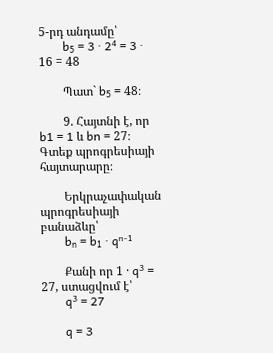5-րդ անդամը՝
        b₅ = 3 · 2⁴ = 3 · 16 = 48

        Պատ` b₅ = 48։

        9. Հայտնի է, որ b1 = 1 և bn = 27։ Գտեք պրոգրեսիայի հայտարարը։

        Երկրաչափական պրոգրեսիայի բանաձևը՝
        bₙ = b₁ · qⁿ⁻¹

        Քանի որ 1 · q³ = 27, ստացվում է՝
        q³ = 27

        q = 3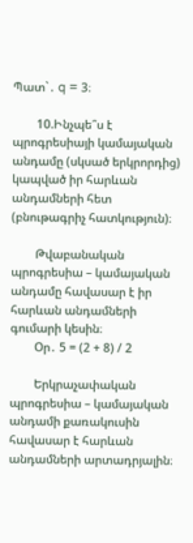Պատ`․ q = 3։

        10.Ինչպե՞ս է պրոգրեսիայի կամայական անդամը (սկսած երկրորդից) կապված իր հարևան անդամների հետ (բնութագրիչ հատկություն)։

        Թվաբանական պրոգրեսիա – կամայական անդամը հավասար է իր հարևան անդամների գումարի կեսին։
        Օր․ 5 = (2 + 8) / 2

        Երկրաչափական պրոգրեսիա – կամայական անդամի քառակուսին հավասար է հարևան անդամների արտադրյալին։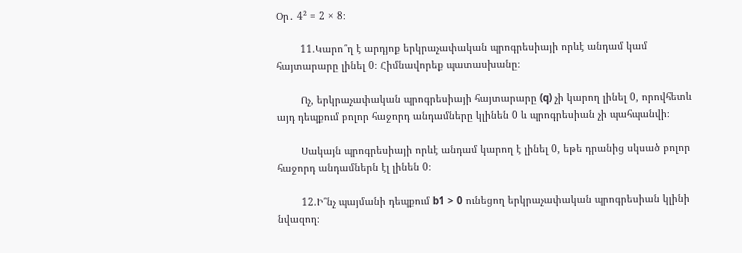Օր․ 4² = 2 × 8։

        11.Կարո՞ղ է արդյոք երկրաչափական պրոգրեսիայի որևէ անդամ կամ հայտարարը լինել 0։ Հիմնավորեք պատասխանը։

        Ոչ, երկրաչափական պրոգրեսիայի հայտարարը (q) չի կարող լինել 0, որովհետև այդ դեպքում բոլոր հաջորդ անդամները կլինեն 0 և պրոգրեսիան չի պահպանվի։

        Սակայն պրոգրեսիայի որևէ անդամ կարող է լինել 0, եթե դրանից սկսած բոլոր հաջորդ անդամներն էլ լինեն 0։

        12.Ի՞նչ պայմանի դեպքում b1 > 0 ունեցող երկրաչափական պրոգրեսիան կլինի նվազող։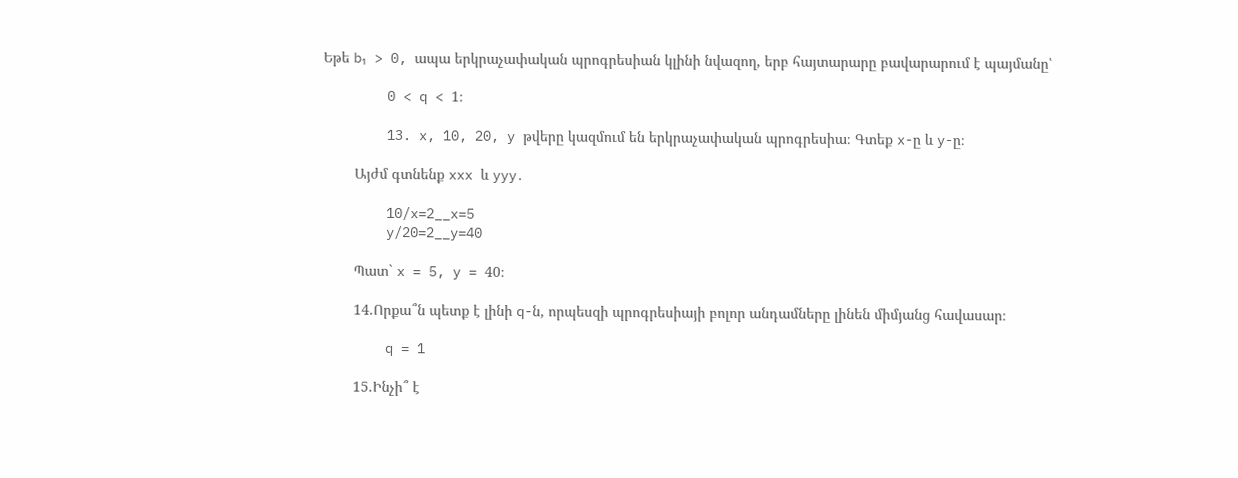Եթե b₁ > 0, ապա երկրաչափական պրոգրեսիան կլինի նվազող, երբ հայտարարը բավարարում է պայմանը՝

        0 < q < 1։

        13. x, 10, 20, y թվերը կազմում են երկրաչափական պրոգրեսիա։ Գտեք x-ը և y-ը։

        Այժմ գտնենք xxx և yyy․

        10/x=2__x=5
        y/20=2__y=40

        Պատ` x = 5, y = 40։

        14.Որքա՞ն պետք է լինի q-ն, որպեսզի պրոգրեսիայի բոլոր անդամները լինեն միմյանց հավասար։

        q = 1

        15.Ինչի՞ է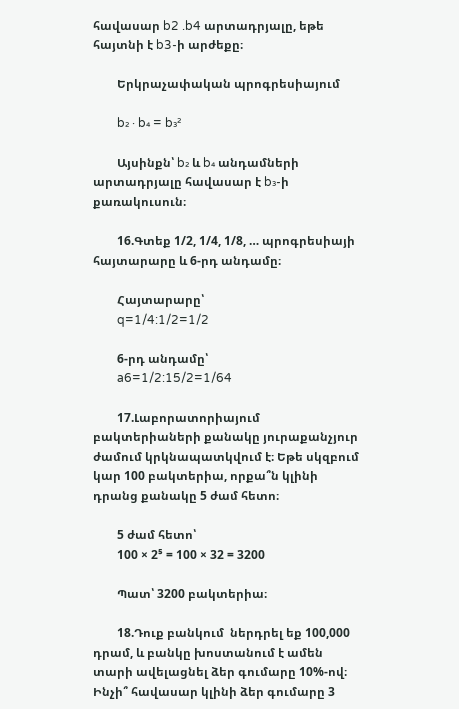հավասար b2 .b4 արտադրյալը, եթե հայտնի է b3-ի արժեքը։

        Երկրաչափական պրոգրեսիայում

        b₂ · b₄ = b₃²

        Այսինքն՝ b₂ և b₄ անդամների արտադրյալը հավասար է b₃-ի քառակուսուն։

        16.Գտեք 1/2, 1/4, 1/8, … պրոգրեսիայի հայտարարը և 6-րդ անդամը։

        Հայտարարը՝
        q=1/4:1/2=1/2

        6-րդ անդամը՝
        a6=1/2:15/2=1/64

        17.Լաբորատորիայում բակտերիաների քանակը յուրաքանչյուր ժամում կրկնապատկվում է։ Եթե սկզբում կար 100 բակտերիա, որքա՞ն կլինի դրանց քանակը 5 ժամ հետո։

        5 ժամ հետո՝
        100 × 2⁵ = 100 × 32 = 3200

        Պատ՝ 3200 բակտերիա։

        18.Դուք բանկում  ներդրել եք 100,000 դրամ, և բանկը խոստանում է ամեն տարի ավելացնել ձեր գումարը 10%-ով։ Ինչի՞ հավասար կլինի ձեր գումարը 3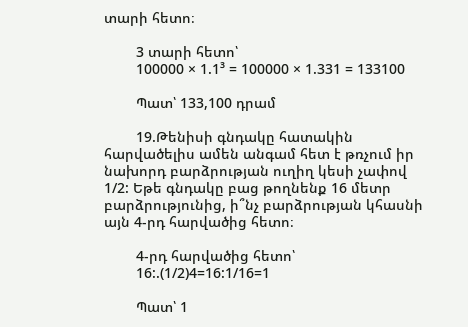տարի հետո։

        3 տարի հետո՝
        100000 × 1.1³ = 100000 × 1.331 = 133100

        Պատ՝ 133,100 դրամ

        19.Թենիսի գնդակը հատակին հարվածելիս ամեն անգամ հետ է թռչում իր նախորդ բարձրության ուղիղ կեսի չափով 1/2: Եթե գնդակը բաց թողնենք 16 մետր բարձրությունից, ի՞նչ բարձրության կհասնի այն 4-րդ հարվածից հետո։

        4-րդ հարվածից հետո՝
        16:.(1/2)4=16:1/16=1

        Պատ՝ 1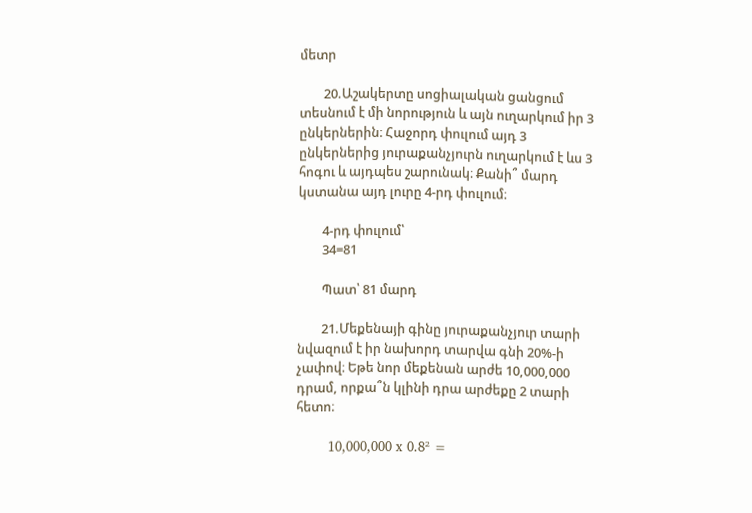մետր

        20.Աշակերտը սոցիալական ցանցում տեսնում է մի նորություն և այն ուղարկում իր 3 ընկերներին։ Հաջորդ փուլում այդ 3 ընկերներից յուրաքանչյուրն ուղարկում է ևս 3 հոգու և այդպես շարունակ։ Քանի՞ մարդ կստանա այդ լուրը 4-րդ փուլում։

        4-րդ փուլում՝
        34=81

        Պատ՝ 81 մարդ

        21.Մեքենայի գինը յուրաքանչյուր տարի նվազում է իր նախորդ տարվա գնի 20%-ի չափով։ Եթե նոր մեքենան արժե 10,000,000 դրամ, որքա՞ն կլինի դրա արժեքը 2 տարի հետո։

        10,000,000 x 0.8² =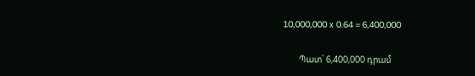10,000,000 x 0.64 = 6,400,000

        Պատ՝ 6,400,000 դրամ